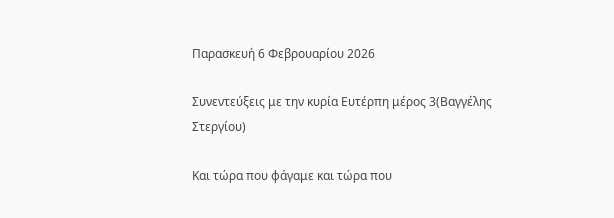Παρασκευή 6 Φεβρουαρίου 2026

Συνεντεύξεις με την κυρία Ευτέρπη μέρος 3(Βαγγέλης Στεργίου)

Και τώρα που φάγαμε και τώρα που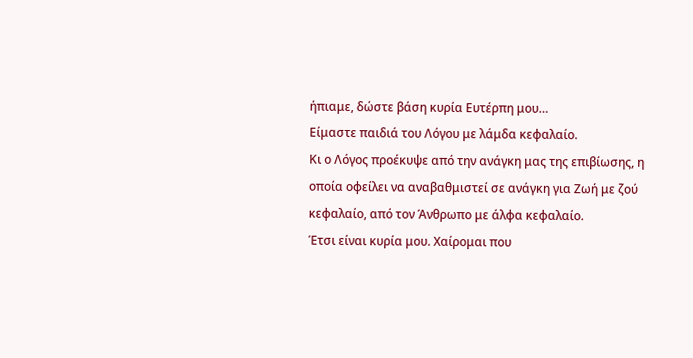ήπιαμε, δώστε βάση κυρία Ευτέρπη μου…
Είμαστε παιδιά του Λόγου με λάμδα κεφαλαίο.
Κι ο Λόγος προέκυψε από την ανάγκη μας της επιβίωσης, η οποία οφείλει να αναβαθμιστεί σε ανάγκη για Ζωή με ζού κεφαλαίο, από τον Άνθρωπο με άλφα κεφαλαίο.
Έτσι είναι κυρία μου. Χαίρομαι που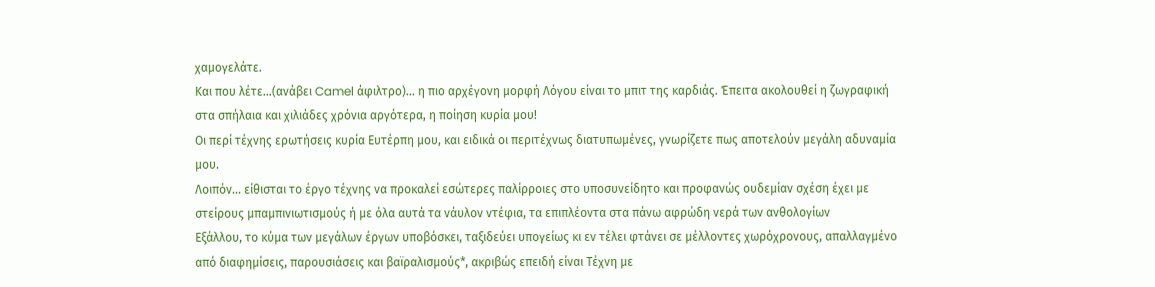χαμογελάτε.
Και που λέτε…(ανάβει Camel άφιλτρο)... η πιο αρχέγονη μορφή Λόγου είναι το μπιτ της καρδιάς. Έπειτα ακολουθεί η ζωγραφική στα σπήλαια και χιλιάδες χρόνια αργότερα, η ποίηση κυρία μου!
Οι περί τέχνης ερωτήσεις κυρία Ευτέρπη μου, και ειδικά οι περιτέχνως διατυπωμένες, γνωρίζετε πως αποτελούν μεγάλη αδυναμία μου.
Λοιπόν… είθισται το έργο τέχνης να προκαλεί εσώτερες παλίρροιες στο υποσυνείδητο και προφανώς ουδεμίαν σχέση έχει με στείρους μπαμπινιωτισμούς ή με όλα αυτά τα νάυλον ντέφια, τα επιπλέοντα στα πάνω αφρώδη νερά των ανθολογίων
Εξάλλου, το κύμα των μεγάλων έργων υποβόσκει, ταξιδεύει υπογείως κι εν τέλει φτάνει σε μέλλοντες χωρόχρονους, απαλλαγμένο από διαφημίσεις, παρουσιάσεις και βαϊραλισμούς*, ακριβώς επειδή είναι Τέχνη με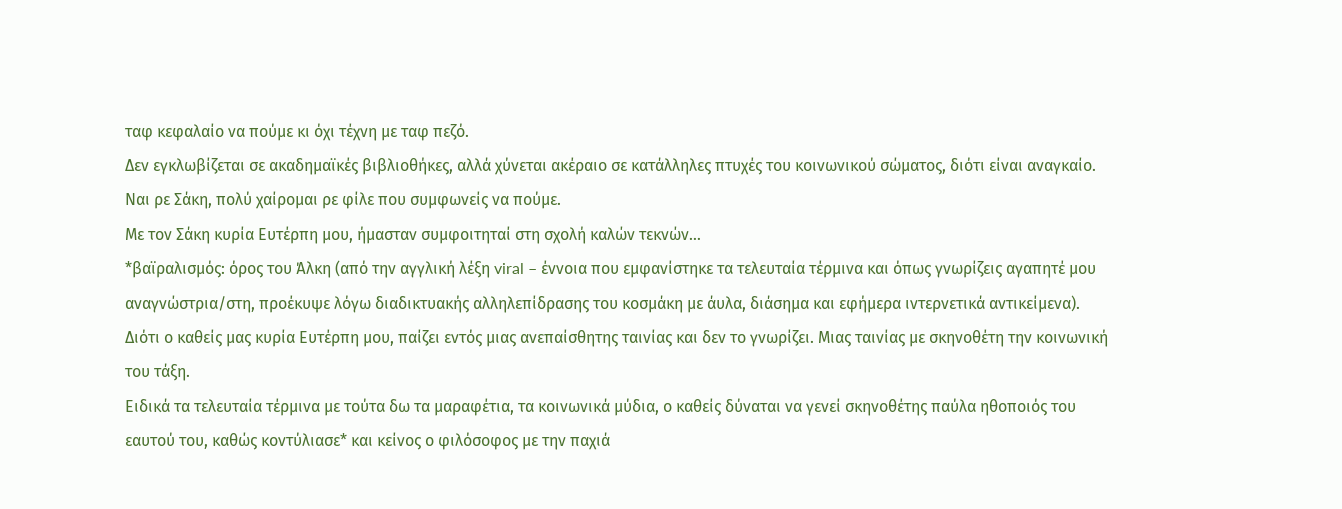ταφ κεφαλαίο να πούμε κι όχι τέχνη με ταφ πεζό.
Δεν εγκλωβίζεται σε ακαδημαϊκές βιβλιοθήκες, αλλά χύνεται ακέραιο σε κατάλληλες πτυχές του κοινωνικού σώματος, διότι είναι αναγκαίο. Ναι ρε Σάκη, πολύ χαίρομαι ρε φίλε που συμφωνείς να πούμε.
Με τον Σάκη κυρία Ευτέρπη μου, ήμασταν συμφοιτηταί στη σχολή καλών τεκνών…
*βαϊραλισμός: όρος του Άλκη (από την αγγλική λέξη viral – έννοια που εμφανίστηκε τα τελευταία τέρμινα και όπως γνωρίζεις αγαπητέ μου αναγνώστρια/στη, προέκυψε λόγω διαδικτυακής αλληλεπίδρασης του κοσμάκη με άυλα, διάσημα και εφήμερα ιντερνετικά αντικείμενα).
Διότι ο καθείς μας κυρία Ευτέρπη μου, παίζει εντός μιας ανεπαίσθητης ταινίας και δεν το γνωρίζει. Μιας ταινίας με σκηνοθέτη την κοινωνική του τάξη.
Ειδικά τα τελευταία τέρμινα με τούτα δω τα μαραφέτια, τα κοινωνικά μύδια, ο καθείς δύναται να γενεί σκηνοθέτης παύλα ηθοποιός του εαυτού του, καθώς κοντύλιασε* και κείνος ο φιλόσοφος με την παχιά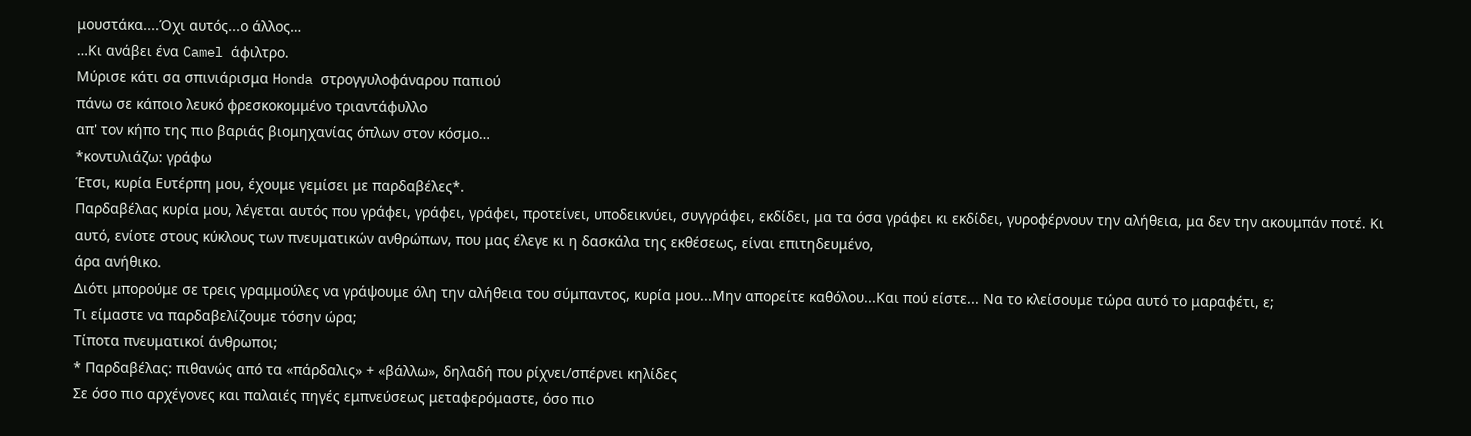μουστάκα....Όχι αυτός...ο άλλος…
…Κι ανάβει ένα Camel άφιλτρο.
Μύρισε κάτι σα σπινιάρισμα Honda στρογγυλοφάναρου παπιού
πάνω σε κάποιο λευκό φρεσκοκομμένο τριαντάφυλλο
απ' τον κήπο της πιο βαριάς βιομηχανίας όπλων στον κόσμο…
*κοντυλιάζω: γράφω
Έτσι, κυρία Ευτέρπη μου, έχουμε γεμίσει με παρδαβέλες*.
Παρδαβέλας κυρία μου, λέγεται αυτός που γράφει, γράφει, γράφει, προτείνει, υποδεικνύει, συγγράφει, εκδίδει, μα τα όσα γράφει κι εκδίδει, γυροφέρνουν την αλήθεια, μα δεν την ακουμπάν ποτέ. Κι αυτό, ενίοτε στους κύκλους των πνευματικών ανθρώπων, που μας έλεγε κι η δασκάλα της εκθέσεως, είναι επιτηδευμένο,
άρα ανήθικο.
Διότι μπορούμε σε τρεις γραμμούλες να γράψουμε όλη την αλήθεια του σύμπαντος, κυρία μου...Μην απορείτε καθόλου...Και πού είστε... Να το κλείσουμε τώρα αυτό το μαραφέτι, ε;
Τι είμαστε να παρδαβελίζουμε τόσην ώρα;
Τίποτα πνευματικοί άνθρωποι;
* Παρδαβέλας: πιθανώς από τα «πάρδαλις» + «βάλλω», δηλαδή που ρίχνει/σπέρνει κηλίδες
Σε όσο πιο αρχέγονες και παλαιές πηγές εμπνεύσεως μεταφερόμαστε, όσο πιο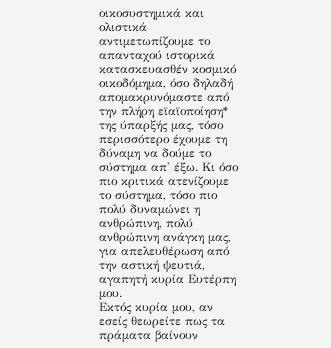οικοσυστημικά και ολιστικά αντιμετωπίζουμε το απανταχού ιστορικά κατασκευασθέν κοσμικό οικοδόμημα, όσο δηλαδή απομακρυνόμαστε από την πλήρη εϊαϊοποίηση* της ύπαρξής μας, τόσο περισσότερο έχουμε τη δύναμη να δούμε το σύστημα απ' έξω. Κι όσο πιο κριτικά ατενίζουμε το σύστημα, τόσο πιο πολύ δυναμώνει η ανθρώπινη, πολύ ανθρώπινη ανάγκη μας, για απελευθέρωση από την αστική ψευτιά, αγαπητή κυρία Ευτέρπη μου.
Εκτός κυρία μου, αν εσείς θεωρείτε πως τα πράματα βαίνουν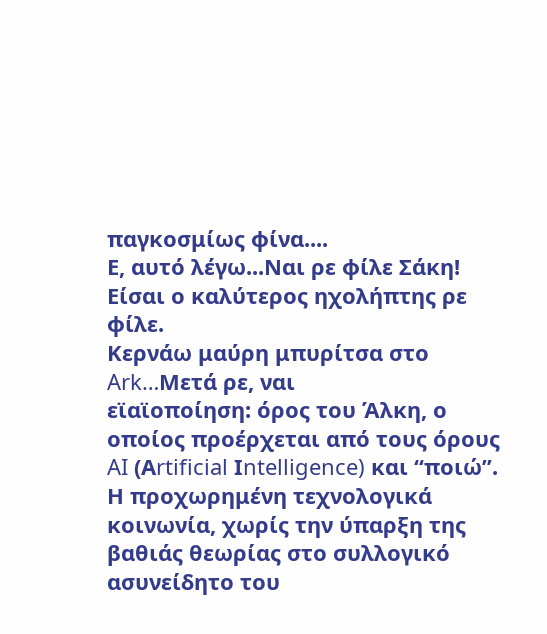παγκοσμίως φίνα....
Ε, αυτό λέγω...Ναι ρε φίλε Σάκη! Είσαι ο καλύτερος ηχολήπτης ρε φίλε.
Κερνάω μαύρη μπυρίτσα στο Ark…Μετά ρε, ναι
εϊαϊοποίηση: όρος του Άλκη, ο οποίος προέρχεται από τους όρους AI (Αrtificial Ιntelligence) και “ποιώ”.
Η προχωρημένη τεχνολογικά κοινωνία, χωρίς την ύπαρξη της βαθιάς θεωρίας στο συλλογικό ασυνείδητο του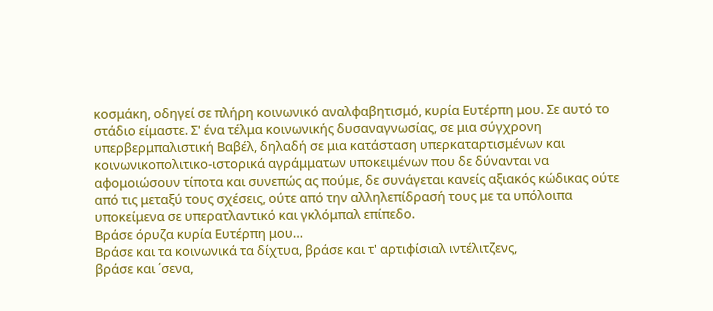κοσμάκη, οδηγεί σε πλήρη κοινωνικό αναλφαβητισμό, κυρία Ευτέρπη μου. Σε αυτό το στάδιο είμαστε. Σ' ένα τέλμα κοινωνικής δυσαναγνωσίας, σε μια σύγχρονη υπερβερμπαλιστική Βαβέλ, δηλαδή σε μια κατάσταση υπερκαταρτισμένων και κοινωνικοπολιτικο-ιστορικά αγράμματων υποκειμένων που δε δύνανται να αφομοιώσουν τίποτα και συνεπώς ας πούμε, δε συνάγεται κανείς αξιακός κώδικας ούτε από τις μεταξύ τους σχέσεις, ούτε από την αλληλεπίδρασή τους με τα υπόλοιπα υποκείμενα σε υπερατλαντικό και γκλόμπαλ επίπεδο.
Βράσε όρυζα κυρία Ευτέρπη μου…
Βράσε και τα κοινωνικά τα δίχτυα, βράσε και τ' αρτιφίσιαλ ιντέλιτζενς,
βράσε και ΄σενα,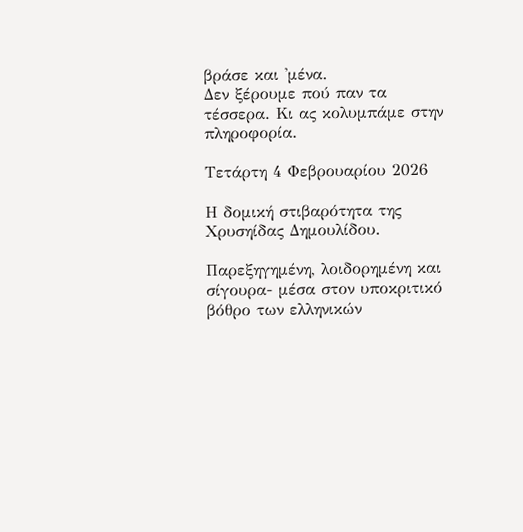βράσε και 'μένα.
Δεν ξέρουμε πού παν τα τέσσερα. Κι ας κολυμπάμε στην πληροφορία.

Τετάρτη 4 Φεβρουαρίου 2026

Η δομική στιβαρότητα της Χρυσηίδας Δημουλίδου.

Παρεξηγημένη, λοιδορημένη και σίγουρα- μέσα στον υποκριτικό βόθρο των ελληνικών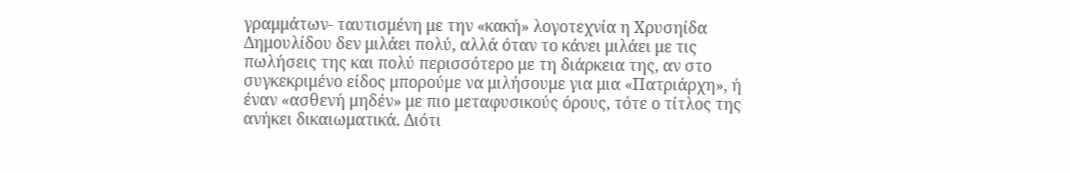γραμμάτων- ταυτισμένη με την «κακή» λογοτεχνία η Χρυσηίδα Δημουλίδου δεν μιλάει πολύ, αλλά όταν το κάνει μιλάει με τις πωλήσεις της και πολύ περισσότερο με τη διάρκεια της, αν στο συγκεκριμένο είδος μπορούμε να μιλήσουμε για μια «Πατριάρχη», ή έναν «ασθενή μηδέν» με πιο μεταφυσικούς όρους, τότε ο τίτλος της ανήκει δικαιωματικά. Διότι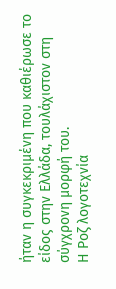ήταν η συγκεκριμένη που καθιέρωσε το είδος στην Ελλάδα, τουλάχιστον στη σύγχρονη μορφή του.
Η Ροζ λογοτεχνία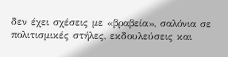δεν έχει σχέσεις με «βραβεία», σαλόνια σε πολιτισμικές στήλες, εκδουλεύσεις και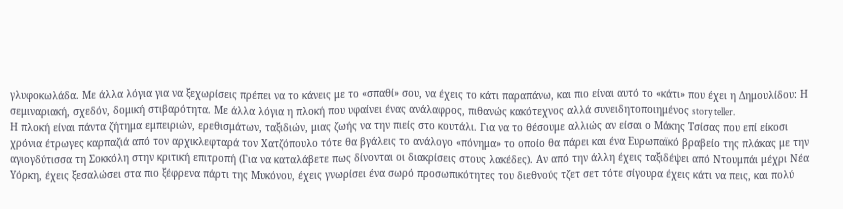γλυφοκωλάδα. Με άλλα λόγια για να ξεχωρίσεις πρέπει να το κάνεις με το «σπαθί» σου, να έχεις το κάτι παραπάνω, και πιο είναι αυτό το «κάτι» που έχει η Δημουλίδου: Η σεμιναριακή, σχεδόν, δομική στιβαρότητα. Με άλλα λόγια η πλοκή που υφαίνει ένας ανάλαφρος, πιθανώς κακότεχνος αλλά συνειδητοποιημένος story teller.
Η πλοκή είναι πάντα ζήτημα εμπειριών, ερεθισμάτων, ταξιδιών, μιας ζωής να την πιείς στο κουτάλι. Για να το θέσουμε αλλιώς αν είσαι ο Μάκης Τσίσας που επί είκοσι χρόνια έτρωγες καρπαζιά από τον αρχικλεφταρά τον Χατζόπουλο τότε θα βγάλεις το ανάλογο «πόνημα» το οποίο θα πάρει και ένα Ευρωπαϊκό βραβείο της πλάκας με την αγιογδύτισσα τη Σοκκόλη στην κριτική επιτροπή (Για να καταλάβετε πως δίνονται οι διακρίσεις στους λακέδες). Αν από την άλλη έχεις ταξιδέψει από Ντουμπάι μέχρι Νέα Υόρκη, έχεις ξεσαλώσει στα πιο ξέφρενα πάρτι της Μυκόνου, έχεις γνωρίσει ένα σωρό προσωπικότητες του διεθνούς τζετ σετ τότε σίγουρα έχεις κάτι να πεις, και πολύ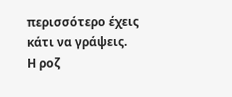περισσότερο έχεις κάτι να γράψεις.
Η ροζ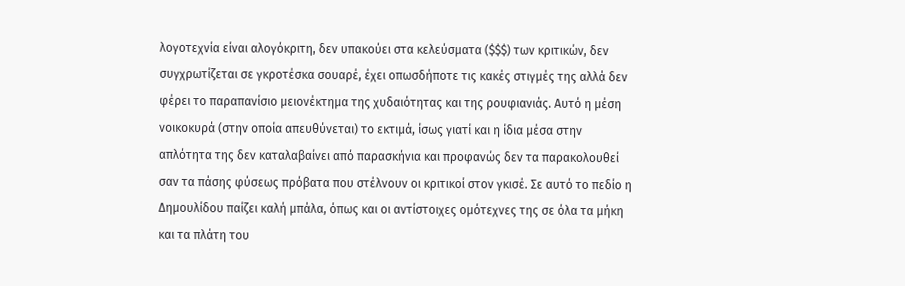λογοτεχνία είναι αλογόκριτη, δεν υπακούει στα κελεύσματα ($$$) των κριτικών, δεν συγχρωτίζεται σε γκροτέσκα σουαρέ, έχει οπωσδήποτε τις κακές στιγμές της αλλά δεν φέρει το παραπανίσιο μειονέκτημα της χυδαιότητας και της ρουφιανιάς. Αυτό η μέση νοικοκυρά (στην οποία απευθύνεται) το εκτιμά, ίσως γιατί και η ίδια μέσα στην απλότητα της δεν καταλαβαίνει από παρασκήνια και προφανώς δεν τα παρακολουθεί σαν τα πάσης φύσεως πρόβατα που στέλνουν οι κριτικοί στον γκισέ. Σε αυτό το πεδίο η Δημουλίδου παίζει καλή μπάλα, όπως και οι αντίστοιχες ομότεχνες της σε όλα τα μήκη και τα πλάτη του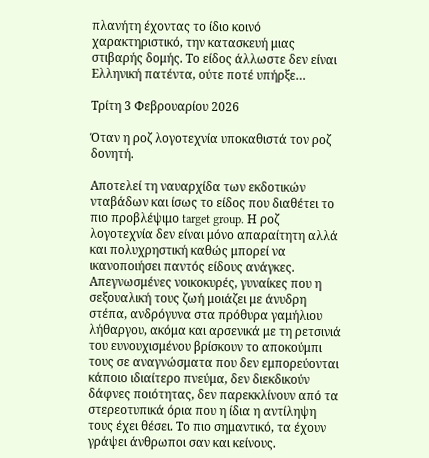πλανήτη έχοντας το ίδιο κοινό χαρακτηριστικό, την κατασκευή μιας στιβαρής δομής. Το είδος άλλωστε δεν είναι Ελληνική πατέντα, ούτε ποτέ υπήρξε…

Τρίτη 3 Φεβρουαρίου 2026

Όταν η ροζ λογοτεχνία υποκαθιστά τον ροζ δονητή.

Αποτελεί τη ναυαρχίδα των εκδοτικών νταβάδων και ίσως το είδος που διαθέτει το πιο προβλέψιμο target group. Η ροζ λογοτεχνία δεν είναι μόνο απαραίτητη αλλά και πολυχρηστική καθώς μπορεί να ικανοποιήσει παντός είδους ανάγκες.
Απεγνωσμένες νοικοκυρές, γυναίκες που η σεξουαλική τους ζωή μοιάζει με άνυδρη στέπα, ανδρόγυνα στα πρόθυρα γαμήλιου λήθαργου, ακόμα και αρσενικά με τη ρετσινιά του ευνουχισμένου βρίσκουν το αποκούμπι τους σε αναγνώσματα που δεν εμπορεύονται κάποιο ιδιαίτερο πνεύμα, δεν διεκδικούν δάφνες ποιότητας, δεν παρεκκλίνουν από τα στερεοτυπικά όρια που η ίδια η αντίληψη τους έχει θέσει. Το πιο σημαντικό, τα έχουν γράψει άνθρωποι σαν και κείνους.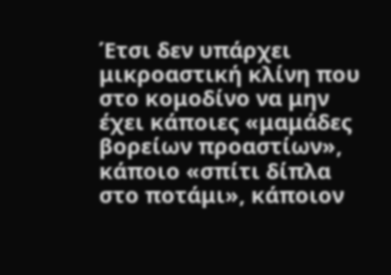Έτσι δεν υπάρχει μικροαστική κλίνη που στο κομοδίνο να μην έχει κάποιες «μαμάδες βορείων προαστίων», κάποιο «σπίτι δίπλα στο ποτάμι», κάποιον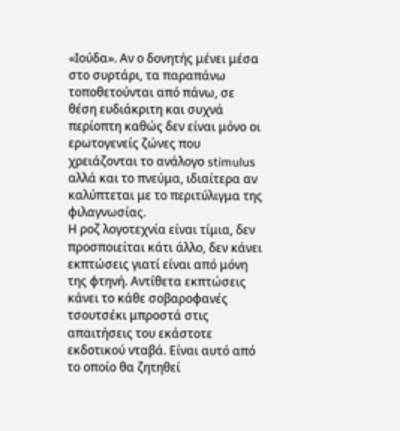«Ιούδα». Αν ο δονητής μένει μέσα στο συρτάρι, τα παραπάνω τοποθετούνται από πάνω, σε θέση ευδιάκριτη και συχνά περίοπτη καθώς δεν είναι μόνο οι ερωτογενείς ζώνες που χρειάζονται το ανάλογο stimulus αλλά και το πνεύμα, ιδιαίτερα αν καλύπτεται με το περιτύλιγμα της φιλαγνωσίας.
Η ροζ λογοτεχνία είναι τίμια, δεν προσποιείται κάτι άλλο, δεν κάνει εκπτώσεις γιατί είναι από μόνη της φτηνή. Αντίθετα εκπτώσεις κάνει το κάθε σοβαροφανές τσουτσέκι μπροστά στις απαιτήσεις του εκάστοτε εκδοτικού νταβά. Είναι αυτό από το οποίο θα ζητηθεί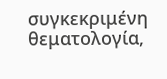συγκεκριμένη θεματολογία,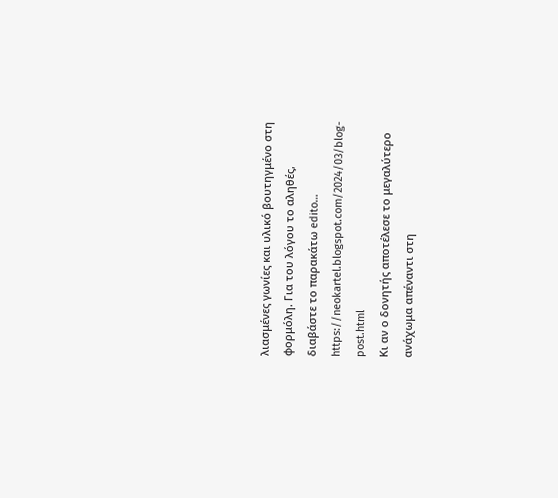λιασμένες γωνίες και υλικό βουτηγμένο στη φορμόλη. Για του λόγου το αληθές, διαβάστε το παρακάτω edito…
https://neokartel.blogspot.com/2024/03/blog-post.html
Κι αν ο δονητής αποτέλεσε το μεγαλύτερο ανάχωμα απέναντι στη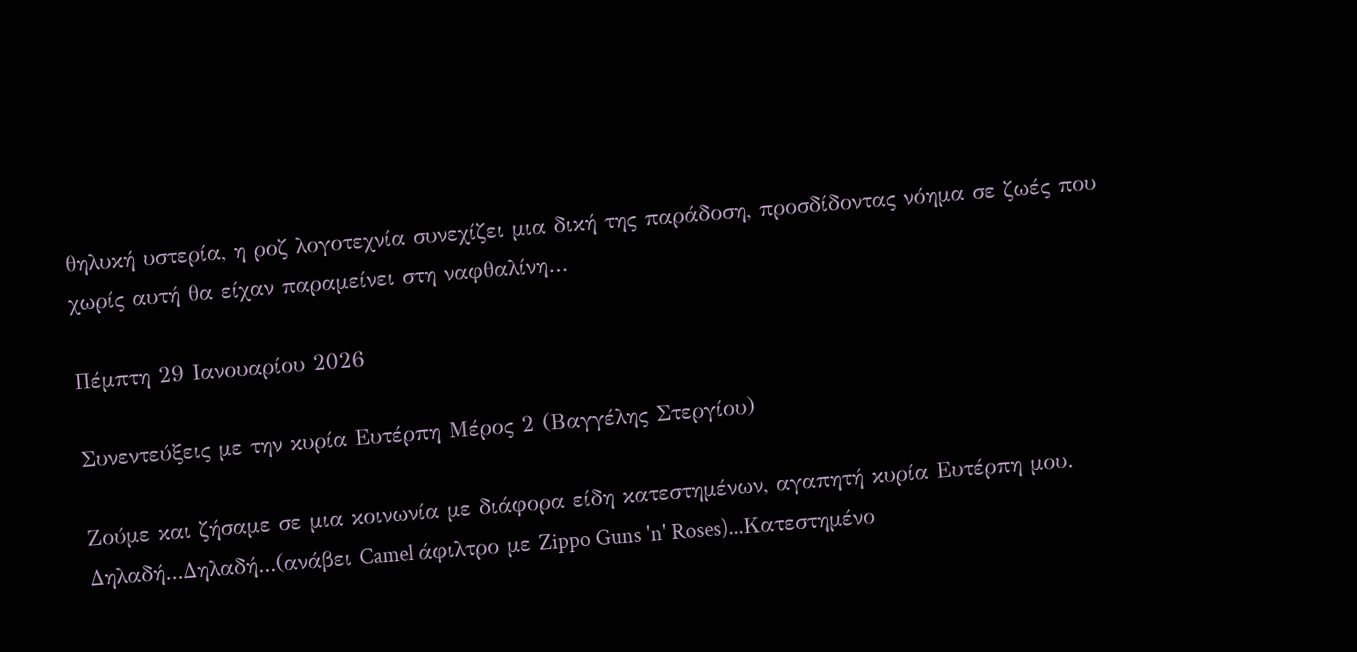θηλυκή υστερία, η ροζ λογοτεχνία συνεχίζει μια δική της παράδοση, προσδίδοντας νόημα σε ζωές που χωρίς αυτή θα είχαν παραμείνει στη ναφθαλίνη…

Πέμπτη 29 Ιανουαρίου 2026

Συνεντεύξεις με την κυρία Ευτέρπη Μέρος 2 (Βαγγέλης Στεργίου)

Ζούμε και ζήσαμε σε μια κοινωνία με διάφορα είδη κατεστημένων, αγαπητή κυρία Ευτέρπη μου.
Δηλαδή...Δηλαδή...(ανάβει Camel άφιλτρο με Zippo Guns 'n' Roses)...Κατεστημένο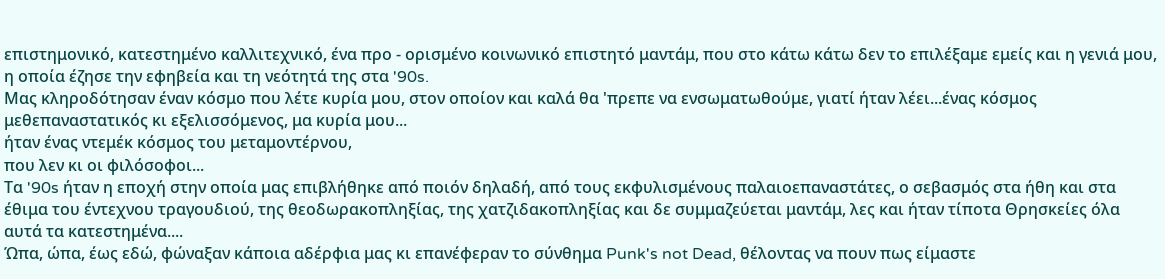επιστημονικό, κατεστημένο καλλιτεχνικό, ένα προ - ορισμένο κοινωνικό επιστητό μαντάμ, που στο κάτω κάτω δεν το επιλέξαμε εμείς και η γενιά μου, η οποία έζησε την εφηβεία και τη νεότητά της στα '90s.
Μας κληροδότησαν έναν κόσμο που λέτε κυρία μου, στον οποίον και καλά θα 'πρεπε να ενσωματωθούμε, γιατί ήταν λέει...ένας κόσμος μεθεπαναστατικός κι εξελισσόμενος, μα κυρία μου...
ήταν ένας ντεμέκ κόσμος του μεταμοντέρνου,
που λεν κι οι φιλόσοφοι...
Τα '90s ήταν η εποχή στην οποία μας επιβλήθηκε από ποιόν δηλαδή, από τους εκφυλισμένους παλαιοεπαναστάτες, ο σεβασμός στα ήθη και στα έθιμα του έντεχνου τραγουδιού, της θεοδωρακοπληξίας, της χατζιδακοπληξίας και δε συμμαζεύεται μαντάμ, λες και ήταν τίποτα Θρησκείες όλα αυτά τα κατεστημένα....
Ώπα, ώπα, έως εδώ, φώναξαν κάποια αδέρφια μας κι επανέφεραν το σύνθημα Punk's not Dead, θέλοντας να πουν πως είμαστε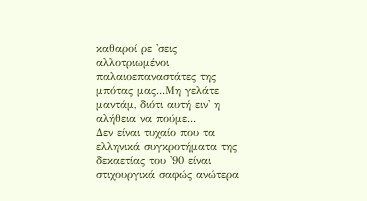καθαροί ρε 'σεις αλλοτριωμένοι παλαιοεπαναστάτες της μπότας μας...Μη γελάτε μαντάμ, διότι αυτή ειν' η αλήθεια να πούμε...
Δεν είναι τυχαίο που τα ελληνικά συγκροτήματα της δεκαετίας του '90 είναι στιχουργικά σαφώς ανώτερα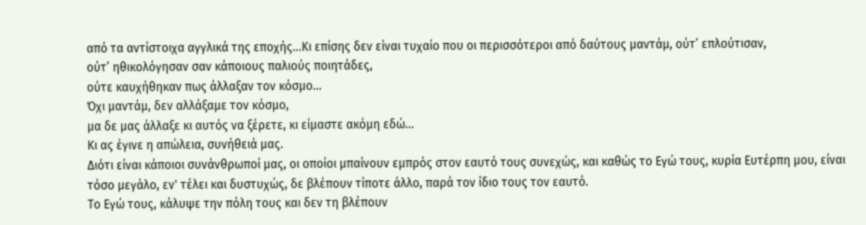από τα αντίστοιχα αγγλικά της εποχής...Κι επίσης δεν είναι τυχαίο που οι περισσότεροι από δαύτους μαντάμ, ούτ’ επλούτισαν,
ούτ’ ηθικολόγησαν σαν κάποιους παλιούς ποιητάδες,
ούτε καυχήθηκαν πως άλλαξαν τον κόσμο...
Όχι μαντάμ, δεν αλλάξαμε τον κόσμο,
μα δε μας άλλαξε κι αυτός να ξέρετε, κι είμαστε ακόμη εδώ...
Κι ας έγινε η απώλεια, συνήθειά μας.
Διότι είναι κάποιοι συνάνθρωποί μας, οι οποίοι μπαίνουν εμπρός στον εαυτό τους συνεχώς, και καθώς το Εγώ τους, κυρία Ευτέρπη μου, είναι τόσο μεγάλο, εν' τέλει και δυστυχώς, δε βλέπουν τίποτε άλλο, παρά τον ίδιο τους τον εαυτό.
Το Εγώ τους, κάλυψε την πόλη τους και δεν τη βλέπουν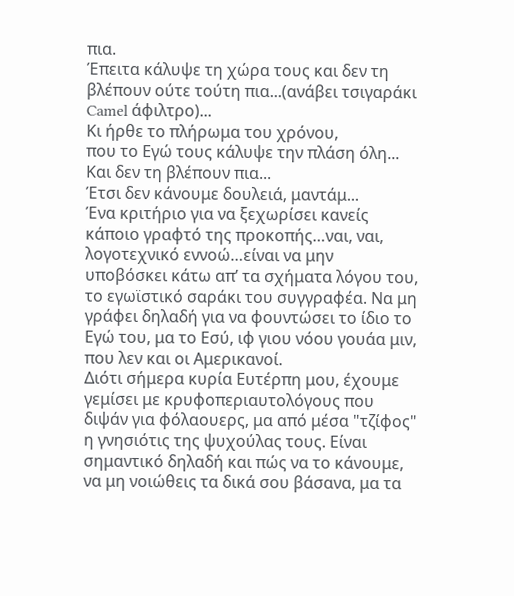πια.
Έπειτα κάλυψε τη χώρα τους και δεν τη βλέπουν ούτε τούτη πια...(ανάβει τσιγαράκι Camel άφιλτρο)...
Κι ήρθε το πλήρωμα του χρόνου,
που το Εγώ τους κάλυψε την πλάση όλη...
Και δεν τη βλέπουν πια...
Έτσι δεν κάνουμε δουλειά, μαντάμ...
Ένα κριτήριο για να ξεχωρίσει κανείς κάποιο γραφτό της προκοπής…ναι, ναι, λογοτεχνικό εννοώ…είναι να μην υποβόσκει κάτω απ’ τα σχήματα λόγου του, το εγωϊστικό σαράκι του συγγραφέα. Να μη γράφει δηλαδή για να φουντώσει το ίδιο το Εγώ του, μα το Εσύ, ιφ γιου νόου γουάα μιν, που λεν και οι Αμερικανοί.
Διότι σήμερα κυρία Ευτέρπη μου, έχουμε γεμίσει με κρυφοπεριαυτολόγους που διψάν για φόλαουερς, μα από μέσα "τζίφος" η γνησιότις της ψυχούλας τους. Είναι σημαντικό δηλαδή και πώς να το κάνουμε, να μη νοιώθεις τα δικά σου βάσανα, μα τα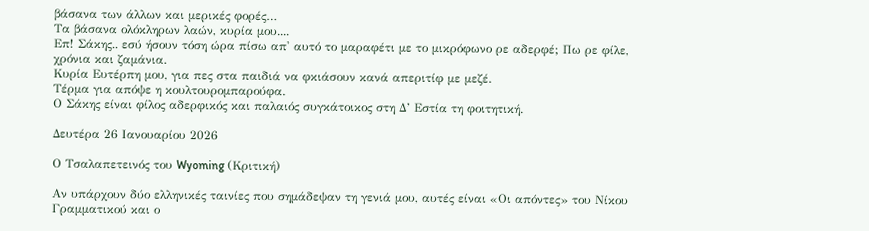βάσανα των άλλων και μερικές φορές…
Τα βάσανα ολόκληρων λαών, κυρία μου....
Επ! Σάκης.. εσύ ήσουν τόση ώρα πίσω απ' αυτό το μαραφέτι με το μικρόφωνο ρε αδερφέ; Πω ρε φίλε, χρόνια και ζαμάνια.
Κυρία Ευτέρπη μου, για πες στα παιδιά να φκιάσουν κανά απεριτίφ με μεζέ.
Τέρμα για απόψε η κουλτουρομπαρούφα.
Ο Σάκης είναι φίλος αδερφικός και παλαιός συγκάτοικος στη Δ’ Εστία τη φοιτητική.

Δευτέρα 26 Ιανουαρίου 2026

Ο Τσαλαπετεινός του Wyoming (Κριτική)

Αν υπάρχουν δύο ελληνικές ταινίες που σημάδεψαν τη γενιά μου, αυτές είναι «Οι απόντες» του Νίκου Γραμματικού και ο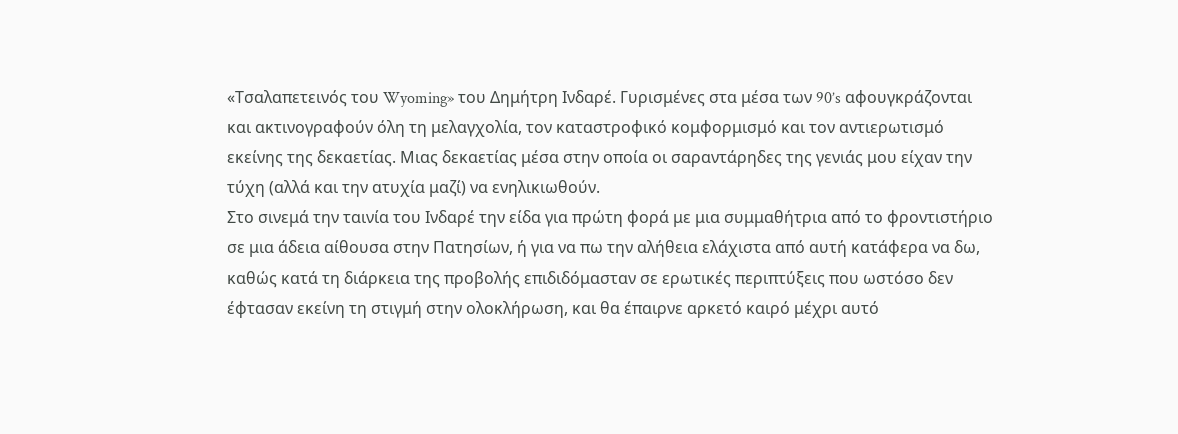«Τσαλαπετεινός του Wyoming» του Δημήτρη Ινδαρέ. Γυρισμένες στα μέσα των 90’s αφουγκράζονται και ακτινογραφούν όλη τη μελαγχολία, τον καταστροφικό κομφορμισμό και τον αντιερωτισμό εκείνης της δεκαετίας. Μιας δεκαετίας μέσα στην οποία οι σαραντάρηδες της γενιάς μου είχαν την τύχη (αλλά και την ατυχία μαζί) να ενηλικιωθούν.
Στο σινεμά την ταινία του Ινδαρέ την είδα για πρώτη φορά με μια συμμαθήτρια από το φροντιστήριο σε μια άδεια αίθουσα στην Πατησίων, ή για να πω την αλήθεια ελάχιστα από αυτή κατάφερα να δω, καθώς κατά τη διάρκεια της προβολής επιδιδόμασταν σε ερωτικές περιπτύξεις που ωστόσο δεν έφτασαν εκείνη τη στιγμή στην ολοκλήρωση, και θα έπαιρνε αρκετό καιρό μέχρι αυτό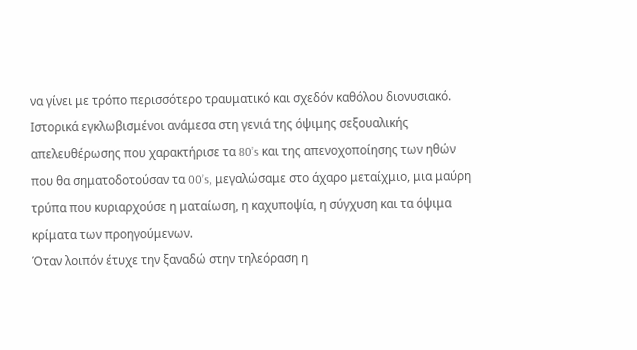να γίνει με τρόπο περισσότερο τραυματικό και σχεδόν καθόλου διονυσιακό. Ιστορικά εγκλωβισμένοι ανάμεσα στη γενιά της όψιμης σεξουαλικής απελευθέρωσης που χαρακτήρισε τα 80’s και της απενοχοποίησης των ηθών που θα σηματοδοτούσαν τα 00’s, μεγαλώσαμε στο άχαρο μεταίχμιο, μια μαύρη τρύπα που κυριαρχούσε η ματαίωση, η καχυποψία, η σύγχυση και τα όψιμα κρίματα των προηγούμενων.
Όταν λοιπόν έτυχε την ξαναδώ στην τηλεόραση η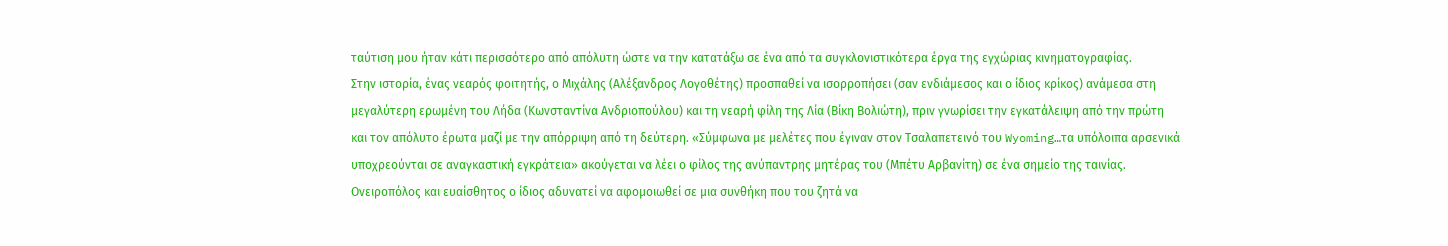ταύτιση μου ήταν κάτι περισσότερο από απόλυτη ώστε να την κατατάξω σε ένα από τα συγκλονιστικότερα έργα της εγχώριας κινηματογραφίας.
Στην ιστορία, ένας νεαρός φοιτητής, ο Μιχάλης (Αλέξανδρος Λογοθέτης) προσπαθεί να ισορροπήσει (σαν ενδιάμεσος και ο ίδιος κρίκος) ανάμεσα στη μεγαλύτερη ερωμένη του Λήδα (Κωνσταντίνα Ανδριοπούλου) και τη νεαρή φίλη της Λία (Βίκη Βολιώτη), πριν γνωρίσει την εγκατάλειψη από την πρώτη και τον απόλυτο έρωτα μαζί με την απόρριψη από τη δεύτερη. «Σύμφωνα με μελέτες που έγιναν στον Τσαλαπετεινό του Wyoming…τα υπόλοιπα αρσενικά υποχρεούνται σε αναγκαστική εγκράτεια» ακούγεται να λέει ο φίλος της ανύπαντρης μητέρας του (Μπέτυ Αρβανίτη) σε ένα σημείο της ταινίας. Ονειροπόλος και ευαίσθητος ο ίδιος αδυνατεί να αφομοιωθεί σε μια συνθήκη που του ζητά να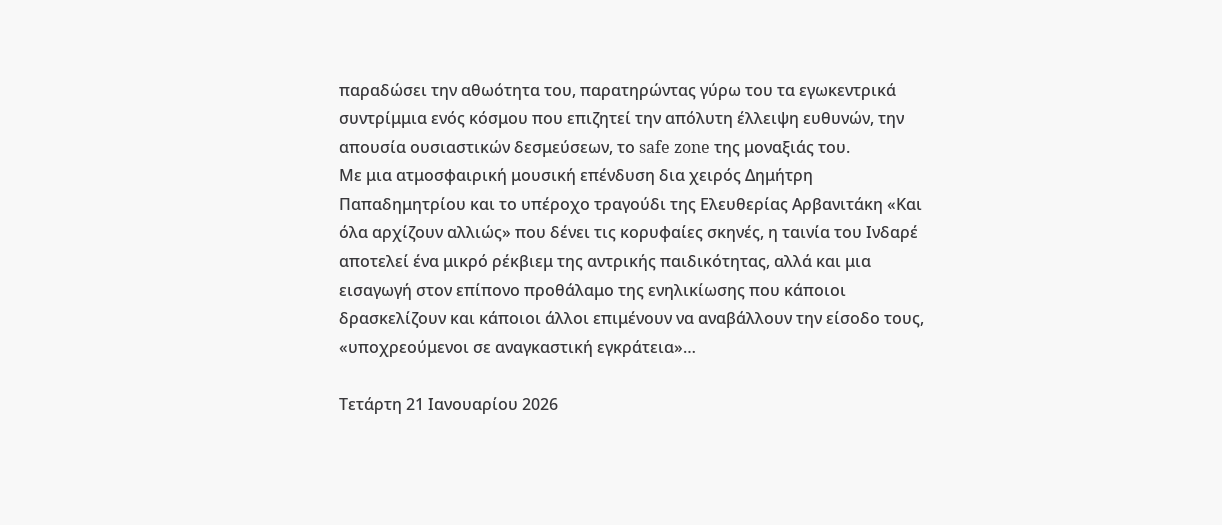παραδώσει την αθωότητα του, παρατηρώντας γύρω του τα εγωκεντρικά συντρίμμια ενός κόσμου που επιζητεί την απόλυτη έλλειψη ευθυνών, την απουσία ουσιαστικών δεσμεύσεων, το safe zone της μοναξιάς του.
Με μια ατμοσφαιρική μουσική επένδυση δια χειρός Δημήτρη Παπαδημητρίου και το υπέροχο τραγούδι της Ελευθερίας Αρβανιτάκη «Και όλα αρχίζουν αλλιώς» που δένει τις κορυφαίες σκηνές, η ταινία του Ινδαρέ αποτελεί ένα μικρό ρέκβιεμ της αντρικής παιδικότητας, αλλά και μια εισαγωγή στον επίπονο προθάλαμο της ενηλικίωσης που κάποιοι δρασκελίζουν και κάποιοι άλλοι επιμένουν να αναβάλλουν την είσοδο τους, «υποχρεούμενοι σε αναγκαστική εγκράτεια»…

Τετάρτη 21 Ιανουαρίου 2026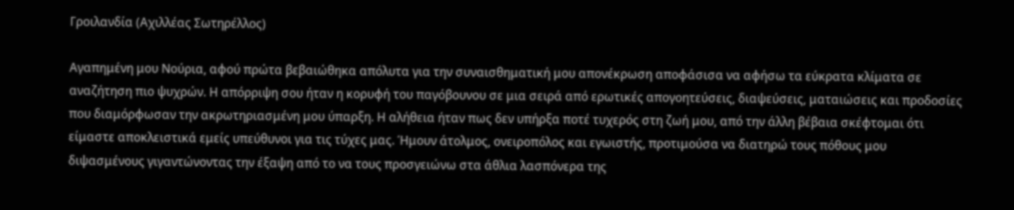Γροιλανδία (Αχιλλέας Σωτηρέλλος)

Αγαπημένη μου Νούρια, αφού πρώτα βεβαιώθηκα απόλυτα για την συναισθηματική μου απονέκρωση αποφάσισα να αφήσω τα εύκρατα κλίματα σε αναζήτηση πιο ψυχρών. Η απόρριψη σου ήταν η κορυφή του παγόβουνου σε μια σειρά από ερωτικές απογοητεύσεις, διαψεύσεις, ματαιώσεις και προδοσίες που διαμόρφωσαν την ακρωτηριασμένη μου ύπαρξη. Η αλήθεια ήταν πως δεν υπήρξα ποτέ τυχερός στη ζωή μου, από την άλλη βέβαια σκέφτομαι ότι είμαστε αποκλειστικά εμείς υπεύθυνοι για τις τύχες μας. Ήμουν άτολμος, ονειροπόλος και εγωιστής, προτιμούσα να διατηρώ τους πόθους μου διψασμένους γιγαντώνοντας την έξαψη από το να τους προσγειώνω στα άθλια λασπόνερα της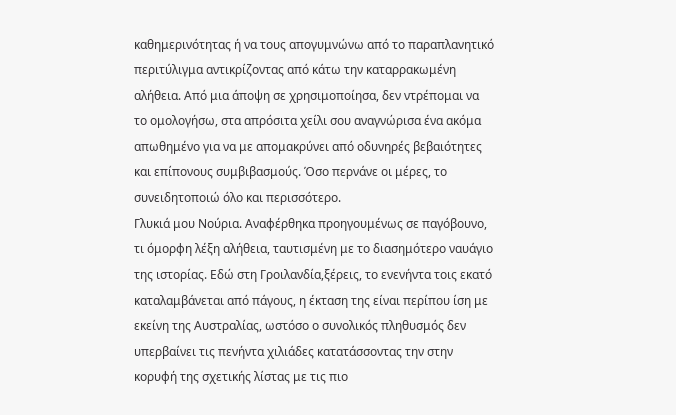καθημερινότητας ή να τους απογυμνώνω από το παραπλανητικό περιτύλιγμα αντικρίζοντας από κάτω την καταρρακωμένη αλήθεια. Από μια άποψη σε χρησιμοποίησα, δεν ντρέπομαι να το ομολογήσω, στα απρόσιτα χείλι σου αναγνώρισα ένα ακόμα απωθημένο για να με απομακρύνει από οδυνηρές βεβαιότητες και επίπονους συμβιβασμούς. Όσο περνάνε οι μέρες, το συνειδητοποιώ όλο και περισσότερο.
Γλυκιά μου Νούρια. Αναφέρθηκα προηγουμένως σε παγόβουνο, τι όμορφη λέξη αλήθεια, ταυτισμένη με το διασημότερο ναυάγιο της ιστορίας. Εδώ στη Γροιλανδία,ξέρεις, το ενενήντα τοις εκατό καταλαμβάνεται από πάγους, η έκταση της είναι περίπου ίση με εκείνη της Αυστραλίας, ωστόσο ο συνολικός πληθυσμός δεν υπερβαίνει τις πενήντα χιλιάδες κατατάσσοντας την στην κορυφή της σχετικής λίστας με τις πιο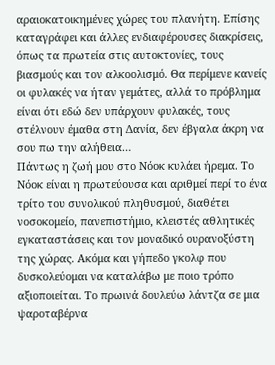αραιοκατοικημένες χώρες του πλανήτη. Επίσης καταγράφει και άλλες ενδιαφέρουσες διακρίσεις, όπως τα πρωτεία στις αυτοκτονίες, τους βιασμούς και τον αλκοολισμό. Θα περίμενε κανείς οι φυλακές να ήταν γεμάτες, αλλά το πρόβλημα είναι ότι εδώ δεν υπάρχουν φυλακές, τους στέλνουν έμαθα στη Δανία, δεν έβγαλα άκρη να σου πω την αλήθεια…
Πάντως η ζωή μου στο Νόοκ κυλάει ήρεμα. Το Νόοκ είναι η πρωτεύουσα και αριθμεί περί το ένα τρίτο του συνολικού πληθυσμού, διαθέτει νοσοκομείο, πανεπιστήμιο, κλειστές αθλητικές εγκαταστάσεις και τον μοναδικό ουρανοξύστη της χώρας. Ακόμα και γήπεδο γκολφ που δυσκολεύομαι να καταλάβω με ποιο τρόπο αξιοποιείται. Το πρωινά δουλεύω λάντζα σε μια ψαροταβέρνα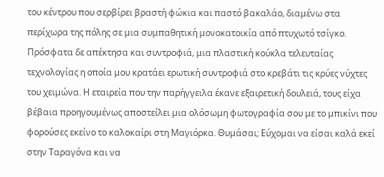του κέντρου που σερβίρει βραστή φώκια και παστό βακαλάο, διαμένω στα περίχωρα της πόλης σε μια συμπαθητική μονοκατοικία από πτυχωτό τσίγκο. Πρόσφατα δε απέκτησα και συντροφιά, μια πλαστική κούκλα τελευταίας τεχνολογίας η οποία μου κρατάει ερωτική συντροφιά στο κρεβάτι τις κρύες νύχτες του χειμώνα. Η εταιρεία που την παρήγγειλα έκανε εξαιρετική δουλειά, τους είχα βέβαια προηγουμένως αποστείλει μια ολόσωμη φωτογραφία σου με το μπικίνι που φορούσες εκείνο το καλοκαίρι στη Μαγιόρκα. Θυμάσαι; Εύχομαι να είσαι καλά εκεί στην Ταραγόνα και να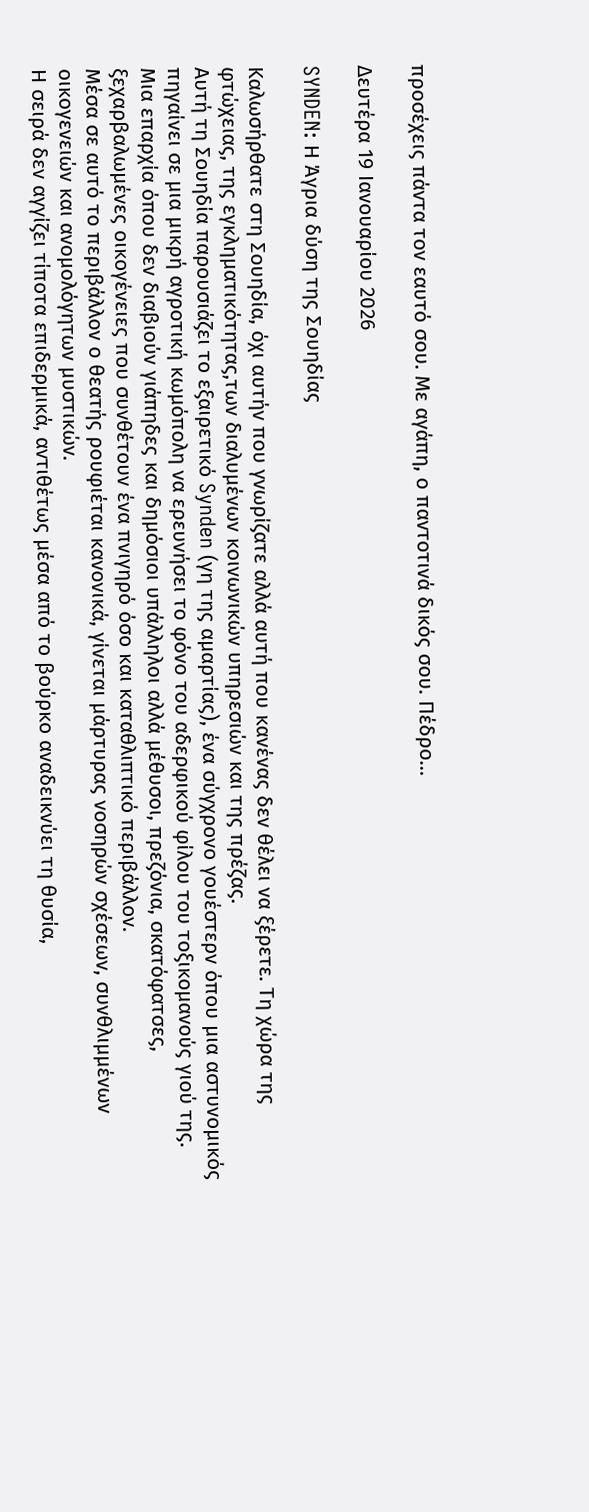προσέχεις πάντα τον εαυτό σου. Με αγάπη, ο παντοτινά δικός σου. Πέδρο…

Δευτέρα 19 Ιανουαρίου 2026

SYNDEN: Η Άγρια δύση της Σουηδίας

Καλωσήρθατε στη Σουηδία, όχι αυτήν που γνωρίζατε αλλά αυτή που κανένας δεν θέλει να ξέρετε. Τη χώρα της φτώχειας, της εγκληματικότητας,των διαλυμένων κοινωνικών υπηρεσιών και της πρέζας.
Αυτή τη Σουηδία παρουσιάζει το εξαιρετικό Synden (γη της αμαρτίας), ένα σύγχρονο γουέστερν όπου μια αστυνομικός πηγαίνει σε μια μικρή αγροτική κωμόπολη να ερευνήσει το φόνο του αδερφικού φίλου του τοξικομανούς γιού της.
Μια επαρχία όπου δεν διαβιούν γιάπηδες και δημόσιοι υπάλληλοι αλλά μέθυσοι, πρεζόνια, σκατόφατσες, ξεχαρβαλωμένες οικογένειες που συνθέτουν ένα πνιγηρό όσο και καταθλιπτικό περιβάλλον.
Μέσα σε αυτό το περιβάλλον ο θεατής ρουφιέται κανονικά, γίνεται μάρτυρας νοσηρών σχέσεων, συνθλιμμένων οικογενειών και ανομολόγητων μυστικών.
Η σειρά δεν αγγίζει τίποτα επιδερμικά, αντιθέτως μέσα από το βούρκο αναδεικνύει τη θυσία,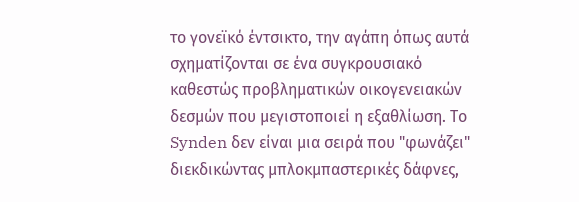το γονεϊκό έντσικτο, την αγάπη όπως αυτά σχηματίζονται σε ένα συγκρουσιακό καθεστώς προβληματικών οικογενειακών δεσμών που μεγιστοποιεί η εξαθλίωση. Το Synden δεν είναι μια σειρά που "φωνάζει" διεκδικώντας μπλοκμπαστερικές δάφνες,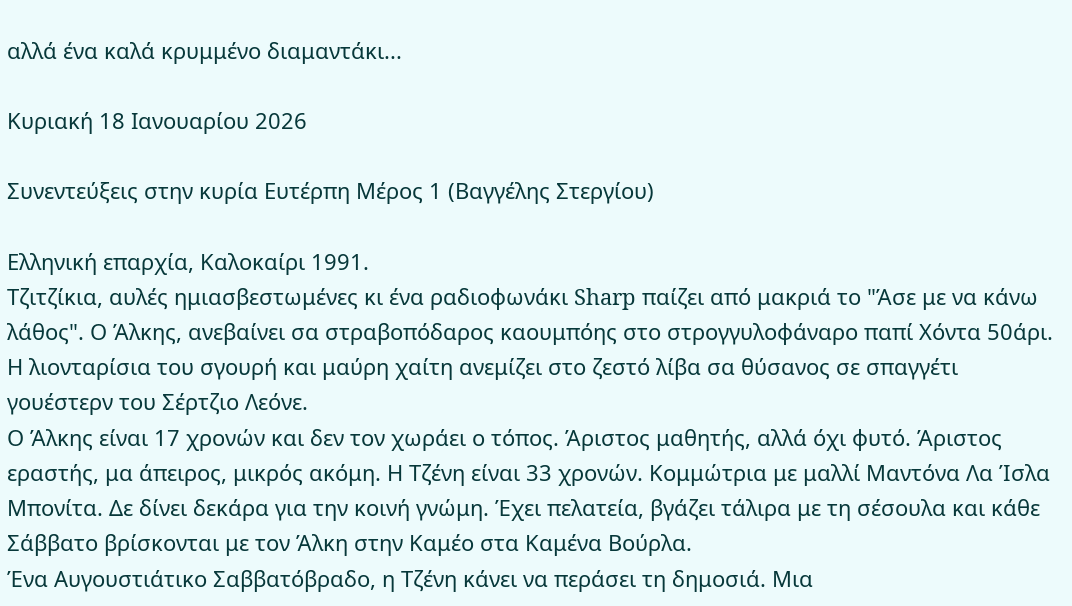αλλά ένα καλά κρυμμένο διαμαντάκι...

Κυριακή 18 Ιανουαρίου 2026

Συνεντεύξεις στην κυρία Ευτέρπη Μέρος 1 (Βαγγέλης Στεργίου)

Ελληνική επαρχία, Καλοκαίρι 1991.
Τζιτζίκια, αυλές ημιασβεστωμένες κι ένα ραδιοφωνάκι Sharp παίζει από μακριά το "Άσε με να κάνω λάθος". Ο Άλκης, ανεβαίνει σα στραβοπόδαρος καουμπόης στο στρογγυλοφάναρο παπί Χόντα 50άρι. Η λιονταρίσια του σγουρή και μαύρη χαίτη ανεμίζει στο ζεστό λίβα σα θύσανος σε σπαγγέτι γουέστερν του Σέρτζιο Λεόνε.
Ο Άλκης είναι 17 χρονών και δεν τον χωράει ο τόπος. Άριστος μαθητής, αλλά όχι φυτό. Άριστος εραστής, μα άπειρος, μικρός ακόμη. Η Τζένη είναι 33 χρονών. Κομμώτρια με μαλλί Μαντόνα Λα Ίσλα Μπονίτα. Δε δίνει δεκάρα για την κοινή γνώμη. Έχει πελατεία, βγάζει τάλιρα με τη σέσουλα και κάθε Σάββατο βρίσκονται με τον Άλκη στην Καμέο στα Καμένα Βούρλα.
Ένα Αυγουστιάτικο Σαββατόβραδο, η Τζένη κάνει να περάσει τη δημοσιά. Μια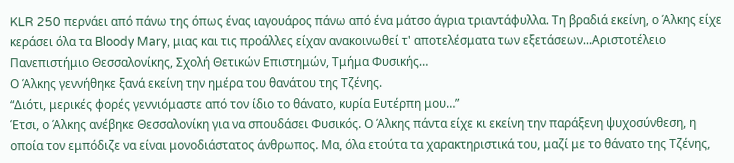KLR 250 περνάει από πάνω της όπως ένας ιαγουάρος πάνω από ένα μάτσο άγρια τριαντάφυλλα. Τη βραδιά εκείνη, ο Άλκης είχε κεράσει όλα τα Bloody Mary, μιας και τις προάλλες είχαν ανακοινωθεί τ' αποτελέσματα των εξετάσεων...Αριστοτέλειο Πανεπιστήμιο Θεσσαλονίκης, Σχολή Θετικών Επιστημών, Τμήμα Φυσικής…
Ο Άλκης γεννήθηκε ξανά εκείνη την ημέρα του θανάτου της Τζένης.
“Διότι, μερικές φορές γεννιόμαστε από τον ίδιο το θάνατο, κυρία Ευτέρπη μου…”
Έτσι, ο Άλκης ανέβηκε Θεσσαλονίκη για να σπουδάσει Φυσικός. Ο Άλκης πάντα είχε κι εκείνη την παράξενη ψυχοσύνθεση, η οποία τον εμπόδιζε να είναι μονοδιάστατος άνθρωπος. Μα, όλα ετούτα τα χαρακτηριστικά του, μαζί με το θάνατο της Τζένης,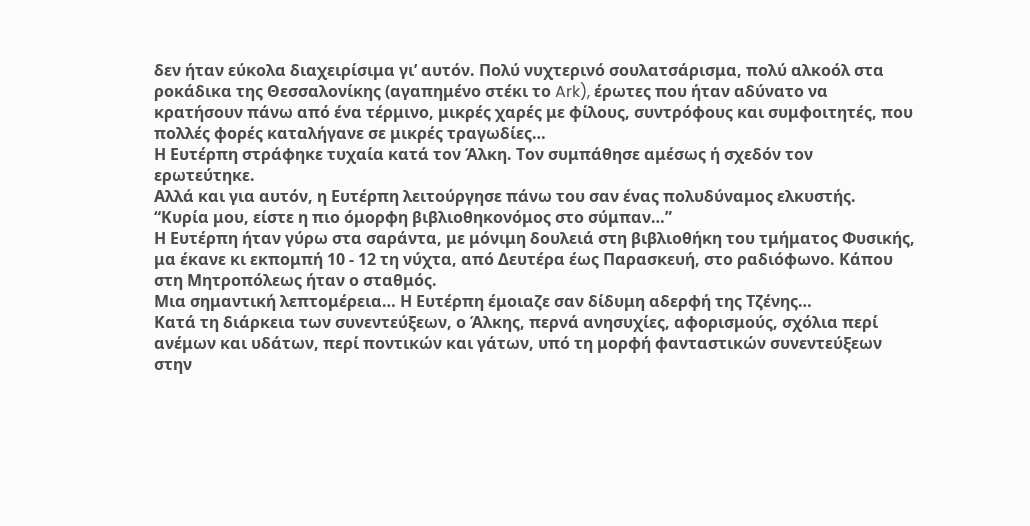δεν ήταν εύκολα διαχειρίσιμα γι’ αυτόν. Πολύ νυχτερινό σουλατσάρισμα, πολύ αλκοόλ στα ροκάδικα της Θεσσαλονίκης (αγαπημένο στέκι το Ark), έρωτες που ήταν αδύνατο να κρατήσουν πάνω από ένα τέρμινο, μικρές χαρές με φίλους, συντρόφους και συμφοιτητές, που πολλές φορές καταλήγανε σε μικρές τραγωδίες…
Η Ευτέρπη στράφηκε τυχαία κατά τον Άλκη. Τον συμπάθησε αμέσως ή σχεδόν τον ερωτεύτηκε.
Αλλά και για αυτόν, η Ευτέρπη λειτούργησε πάνω του σαν ένας πολυδύναμος ελκυστής.
“Κυρία μου, είστε η πιο όμορφη βιβλιοθηκονόμος στο σύμπαν…”
Η Ευτέρπη ήταν γύρω στα σαράντα, με μόνιμη δουλειά στη βιβλιοθήκη του τμήματος Φυσικής, μα έκανε κι εκπομπή 10 - 12 τη νύχτα, από Δευτέρα έως Παρασκευή, στο ραδιόφωνο. Κάπου στη Μητροπόλεως ήταν ο σταθμός.
Μια σημαντική λεπτομέρεια… Η Ευτέρπη έμοιαζε σαν δίδυμη αδερφή της Τζένης…
Κατά τη διάρκεια των συνεντεύξεων, ο Άλκης, περνά ανησυχίες, αφορισμούς, σχόλια περί ανέμων και υδάτων, περί ποντικών και γάτων, υπό τη μορφή φανταστικών συνεντεύξεων στην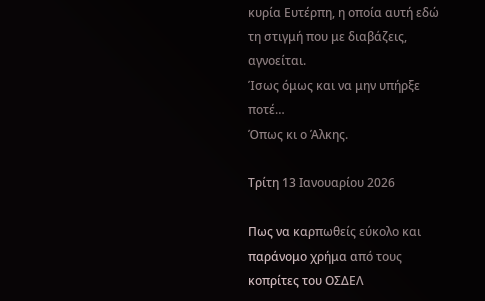κυρία Ευτέρπη, η οποία αυτή εδώ τη στιγμή που με διαβάζεις, αγνοείται.
Ίσως όμως και να μην υπήρξε ποτέ…
Όπως κι ο Άλκης.

Τρίτη 13 Ιανουαρίου 2026

Πως να καρπωθείς εύκολο και παράνομο χρήμα από τους κοπρίτες του ΟΣΔΕΛ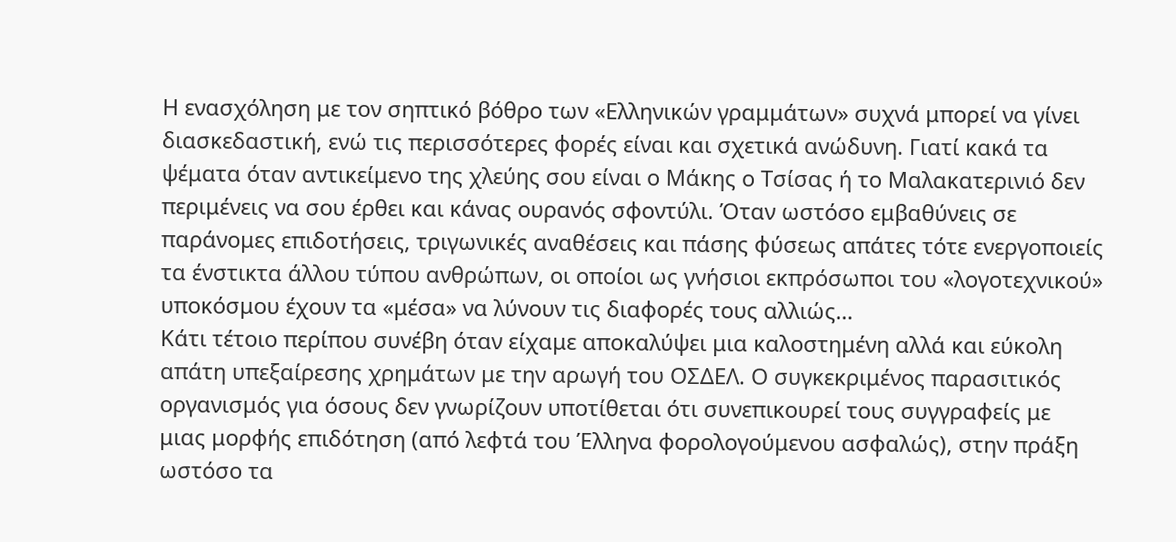Η ενασχόληση με τον σηπτικό βόθρο των «Ελληνικών γραμμάτων» συχνά μπορεί να γίνει διασκεδαστική, ενώ τις περισσότερες φορές είναι και σχετικά ανώδυνη. Γιατί κακά τα ψέματα όταν αντικείμενο της χλεύης σου είναι ο Μάκης ο Τσίσας ή το Μαλακατερινιό δεν περιμένεις να σου έρθει και κάνας ουρανός σφοντύλι. Όταν ωστόσο εμβαθύνεις σε παράνομες επιδοτήσεις, τριγωνικές αναθέσεις και πάσης φύσεως απάτες τότε ενεργοποιείς τα ένστικτα άλλου τύπου ανθρώπων, οι οποίοι ως γνήσιοι εκπρόσωποι του «λογοτεχνικού» υποκόσμου έχουν τα «μέσα» να λύνουν τις διαφορές τους αλλιώς…
Κάτι τέτοιο περίπου συνέβη όταν είχαμε αποκαλύψει μια καλοστημένη αλλά και εύκολη απάτη υπεξαίρεσης χρημάτων με την αρωγή του ΟΣΔΕΛ. Ο συγκεκριμένος παρασιτικός οργανισμός για όσους δεν γνωρίζουν υποτίθεται ότι συνεπικουρεί τους συγγραφείς με μιας μορφής επιδότηση (από λεφτά του Έλληνα φορολογούμενου ασφαλώς), στην πράξη ωστόσο τα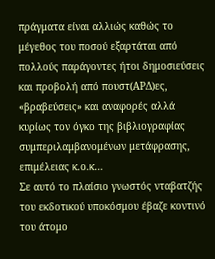πράγματα είναι αλλιώς καθώς το μέγεθος του ποσού εξαρτάται από πολλούς παράγοντες ήτοι δημοσιεύσεις και προβολή από πουστ(ΑΡΔ)ες, «βραβεύσεις» και αναφορές αλλά κυρίως τον όγκο της βιβλιογραφίας συμπεριλαμβανομένων μετάφρασης, επιμέλειας κ.ο.κ…
Σε αυτό το πλαίσιο γνωστός νταβατζής του εκδοτικού υποκόσμου έβαζε κοντινό του άτομο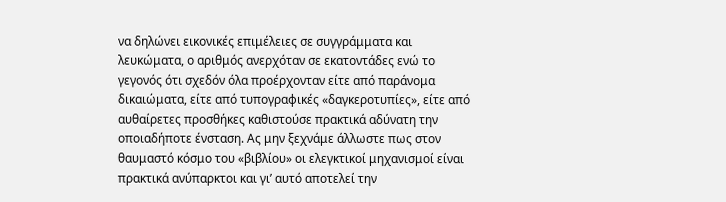να δηλώνει εικονικές επιμέλειες σε συγγράμματα και λευκώματα, ο αριθμός ανερχόταν σε εκατοντάδες ενώ το γεγονός ότι σχεδόν όλα προέρχονταν είτε από παράνομα δικαιώματα, είτε από τυπογραφικές «δαγκεροτυπίες», είτε από αυθαίρετες προσθήκες καθιστούσε πρακτικά αδύνατη την οποιαδήποτε ένσταση. Ας μην ξεχνάμε άλλωστε πως στον θαυμαστό κόσμο του «βιβλίου» οι ελεγκτικοί μηχανισμοί είναι πρακτικά ανύπαρκτοι και γι’ αυτό αποτελεί την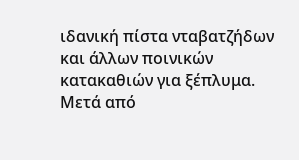ιδανική πίστα νταβατζήδων και άλλων ποινικών κατακαθιών για ξέπλυμα.
Μετά από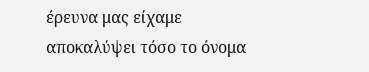έρευνα μας είχαμε αποκαλύψει τόσο το όνομα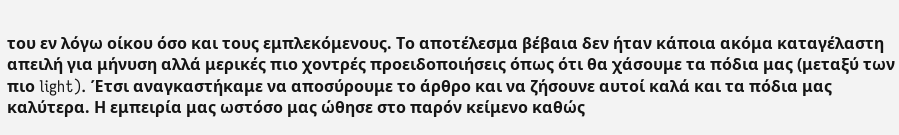του εν λόγω οίκου όσο και τους εμπλεκόμενους. Το αποτέλεσμα βέβαια δεν ήταν κάποια ακόμα καταγέλαστη απειλή για μήνυση αλλά μερικές πιο χοντρές προειδοποιήσεις όπως ότι θα χάσουμε τα πόδια μας (μεταξύ των πιο light). Έτσι αναγκαστήκαμε να αποσύρουμε το άρθρο και να ζήσουνε αυτοί καλά και τα πόδια μας καλύτερα. Η εμπειρία μας ωστόσο μας ώθησε στο παρόν κείμενο καθώς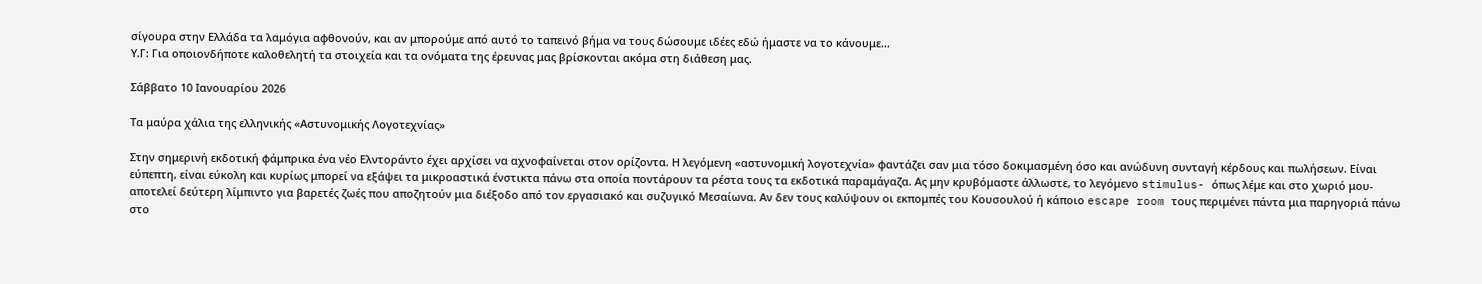σίγουρα στην Ελλάδα τα λαμόγια αφθονούν, και αν μπορούμε από αυτό το ταπεινό βήμα να τους δώσουμε ιδέες εδώ ήμαστε να το κάνουμε…
Υ.Γ: Για οποιονδήποτε καλοθελητή τα στοιχεία και τα ονόματα της έρευνας μας βρίσκονται ακόμα στη διάθεση μας.

Σάββατο 10 Ιανουαρίου 2026

Τα μαύρα χάλια της ελληνικής «Αστυνομικής Λογοτεχνίας»

Στην σημερινή εκδοτική φάμπρικα ένα νέο Ελντοράντο έχει αρχίσει να αχνοφαίνεται στον ορίζοντα. Η λεγόμενη «αστυνομική λογοτεχνία» φαντάζει σαν μια τόσο δοκιμασμένη όσο και ανώδυνη συνταγή κέρδους και πωλήσεων. Είναι εύπεπτη, είναι εύκολη και κυρίως μπορεί να εξάψει τα μικροαστικά ένστικτα πάνω στα οποία ποντάρουν τα ρέστα τους τα εκδοτικά παραμάγαζα. Ας μην κρυβόμαστε άλλωστε, το λεγόμενο stimulus- όπως λέμε και στο χωριό μου- αποτελεί δεύτερη λίμπιντο για βαρετές ζωές που αποζητούν μια διέξοδο από τον εργασιακό και συζυγικό Μεσαίωνα. Αν δεν τους καλύψουν οι εκπομπές του Κουσουλού ή κάποιο escape room τους περιμένει πάντα μια παρηγοριά πάνω στο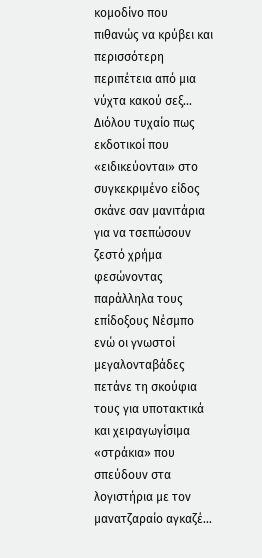κομοδίνο που πιθανώς να κρύβει και περισσότερη περιπέτεια από μια νύχτα κακού σεξ…
Διόλου τυχαίο πως εκδοτικοί που «ειδικεύονται» στο συγκεκριμένο είδος σκάνε σαν μανιτάρια για να τσεπώσουν ζεστό χρήμα φεσώνοντας παράλληλα τους επίδοξους Νέσμπο ενώ οι γνωστοί μεγαλονταβάδες πετάνε τη σκούφια τους για υποτακτικά και χειραγωγίσιμα «στράκια» που σπεύδουν στα λογιστήρια με τον μανατζαραίο αγκαζέ…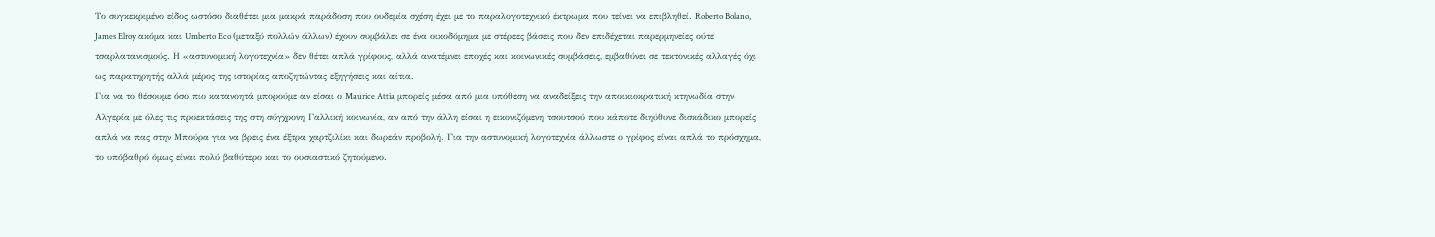Το συγκεκριμένο είδος ωστόσο διαθέτει μια μακρά παράδοση που ουδεμία σχέση έχει με το παραλογοτεχνικό έκτρωμα που τείνει να επιβληθεί. Roberto Bolano, James Elroy ακόμα και Umberto Eco (μεταξύ πολλών άλλων) έχουν συμβάλει σε ένα οικοδόμημα με στέρεες βάσεις που δεν επιδέχεται παρερμηνείες ούτε τσαρλατανισμούς. Η «αστυνομική λογοτεχνία» δεν θέτει απλά γρίφους, αλλά ανατέμνει εποχές και κοινωνικές συμβάσεις, εμβαθύνει σε τεκτονικές αλλαγές όχι ως παρατηρητής αλλά μέρος της ιστορίας αποζητώντας εξηγήσεις και αίτια.
Για να το θέσουμε όσο πιο κατανοητά μπορούμε αν είσαι ο Maurice Attia μπορείς μέσα από μια υπόθεση να αναδείξεις την αποικιοκρατική κτηνωδία στην Αλγερία με όλες τις προεκτάσεις της στη σύγχρονη Γαλλική κοινωνία, αν από την άλλη είσαι η εικονιζόμενη τσουτσού που κάποτε διηύθυνε δισκάδικο μπορείς απλά να πας στην Μπούρα για να βρεις ένα έξτρα χαρτζιλίκι και δωρεάν προβολή. Για την αστυνομική λογοτεχνία άλλωστε ο γρίφος είναι απλά το πρόσχημα, το υπόβαθρό όμως είναι πολύ βαθύτερο και το ουσιαστικό ζητούμενο.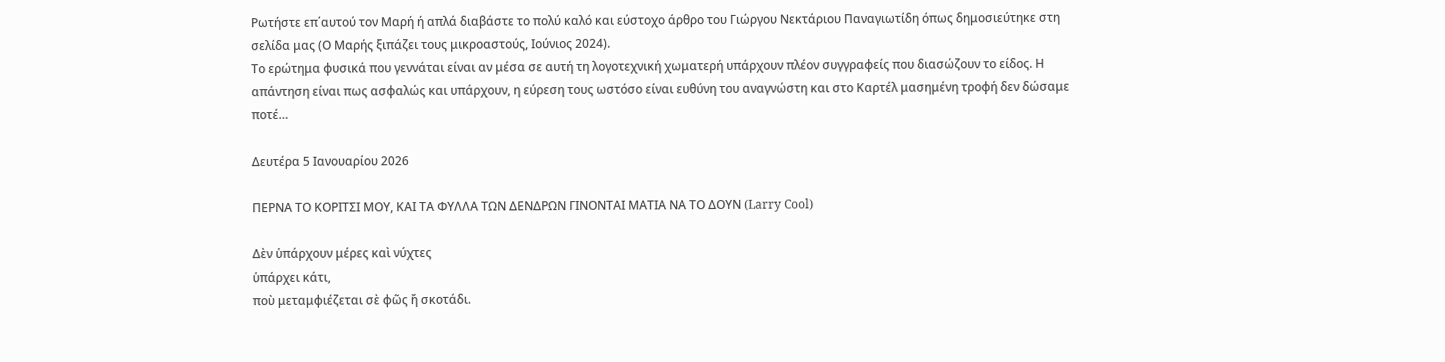Ρωτήστε επ΄αυτού τον Μαρή ή απλά διαβάστε το πολύ καλό και εύστοχο άρθρο του Γιώργου Νεκτάριου Παναγιωτίδη όπως δημοσιεύτηκε στη σελίδα μας (Ο Μαρής ξιπάζει τους μικροαστούς, Ιούνιος 2024).
Το ερώτημα φυσικά που γεννάται είναι αν μέσα σε αυτή τη λογοτεχνική χωματερή υπάρχουν πλέον συγγραφείς που διασώζουν το είδος. Η απάντηση είναι πως ασφαλώς και υπάρχουν, η εύρεση τους ωστόσο είναι ευθύνη του αναγνώστη και στο Καρτέλ μασημένη τροφή δεν δώσαμε ποτέ…

Δευτέρα 5 Ιανουαρίου 2026

ΠΕΡΝΑ ΤΟ ΚΟΡΙΤΣΙ ΜΟΥ, ΚΑΙ ΤΑ ΦΥΛΛΑ ΤΩΝ ΔΕΝΔΡΩΝ ΓΙΝΟΝΤΑΙ ΜΑΤΙΑ ΝΑ ΤΟ ΔΟΥΝ (Larry Cool)

Δὲν ὑπάρχουν μέρες καὶ νύχτες
ὑπάρχει κάτι,
ποὺ μεταμφιέζεται σὲ φῶς ἤ σκοτάδι.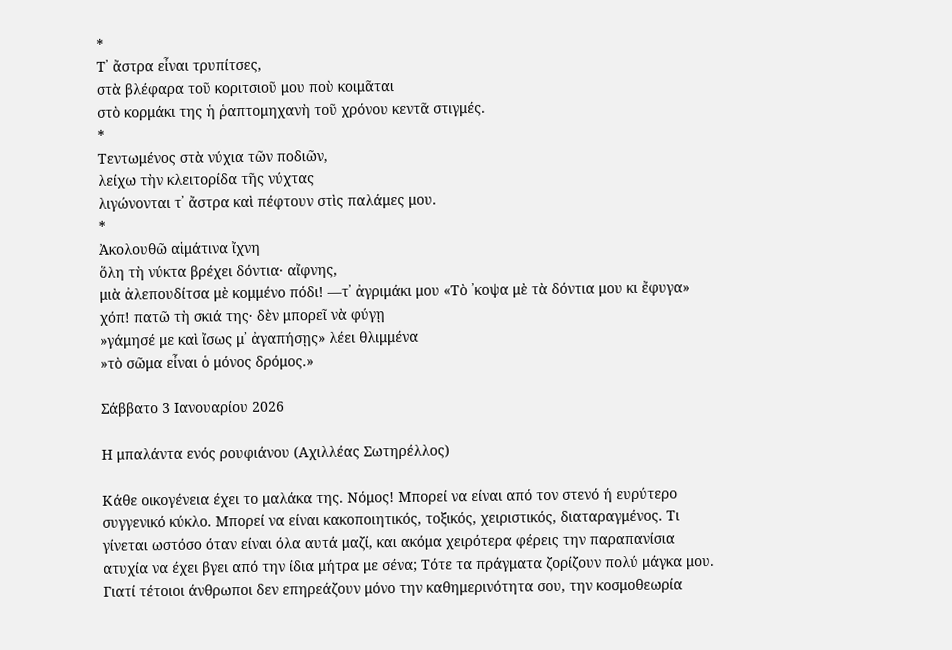*
Τ᾽ ἄστρα εἶναι τρυπίτσες,
στὰ βλέφαρα τοῦ κοριτσιοῦ μου ποὺ κοιμᾶται
στὸ κορμάκι της ἡ ῥαπτομηχανὴ τοῦ χρόνου κεντᾶ στιγμές.
*
Τεντωμένος στὰ νύχια τῶν ποδιῶν,
λείχω τὴν κλειτορίδα τῆς νύχτας
λιγώνονται τ᾽ ἄστρα καὶ πέφτουν στὶς παλάμες μου.
*
Ἀκολουθῶ αἱμάτινα ἴχνη
ὅλη τὴ νύκτα βρέχει δόντια· αἴφνης,
μιὰ ἀλεπουδίτσα μὲ κομμένο πόδι! ―τ᾽ ἀγριμάκι μου «Τὸ ᾽κοψα μὲ τὰ δόντια μου κι ἔφυγα»
χόπ! πατῶ τὴ σκιά της· δὲν μπορεῖ νὰ φύγῃ
»γάμησέ με καὶ ἴσως μ᾽ ἀγαπήσῃς» λέει θλιμμένα
»τὸ σῶμα εἶναι ὁ μόνος δρόμος.»

Σάββατο 3 Ιανουαρίου 2026

Η μπαλάντα ενός ρουφιάνου (Αχιλλέας Σωτηρέλλος)

Κάθε οικογένεια έχει το μαλάκα της. Νόμος! Μπορεί να είναι από τον στενό ή ευρύτερο συγγενικό κύκλο. Μπορεί να είναι κακοποιητικός, τοξικός, χειριστικός, διαταραγμένος. Τι γίνεται ωστόσο όταν είναι όλα αυτά μαζί, και ακόμα χειρότερα φέρεις την παραπανίσια ατυχία να έχει βγει από την ίδια μήτρα με σένα; Τότε τα πράγματα ζορίζουν πολύ μάγκα μου.
Γιατί τέτοιοι άνθρωποι δεν επηρεάζουν μόνο την καθημερινότητα σου, την κοσμοθεωρία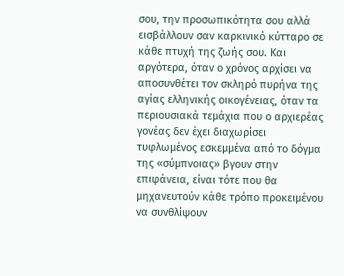σου, την προσωπικότητα σου αλλά εισβάλλουν σαν καρκινικό κύτταρο σε κάθε πτυχή της ζωής σου. Και αργότερα, όταν ο χρόνος αρχίσει να αποσυνθέτει τον σκληρό πυρήνα της αγίας ελληνικής οικογένειας, όταν τα περιουσιακά τεμάχια που ο αρχιερέας γονέας δεν έχει διαχωρίσει τυφλωμένος εσκεμμένα από το δόγμα της «σύμπνοιας» βγουν στην επιφάνεια, είναι τότε που θα μηχανευτούν κάθε τρόπο προκειμένου να συνθλίψουν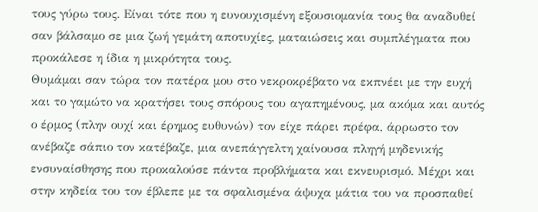τους γύρω τους. Είναι τότε που η ευνουχισμένη εξουσιομανία τους θα αναδυθεί σαν βάλσαμο σε μια ζωή γεμάτη αποτυχίες, ματαιώσεις και συμπλέγματα που προκάλεσε η ίδια η μικρότητα τους.
Θυμάμαι σαν τώρα τον πατέρα μου στο νεκροκρέβατο να εκπνέει με την ευχή και το γαμώτο να κρατήσει τους σπόρους του αγαπημένους, μα ακόμα και αυτός ο έρμος (πλην ουχί και έρημος ευθυνών) τον είχε πάρει πρέφα, άρρωστο τον ανέβαζε σάπιο τον κατέβαζε, μια ανεπάγγελτη χαίνουσα πληγή μηδενικής ενσυναίσθησης που προκαλούσε πάντα προβλήματα και εκνευρισμό. Μέχρι και στην κηδεία του τον έβλεπε με τα σφαλισμένα άψυχα μάτια του να προσπαθεί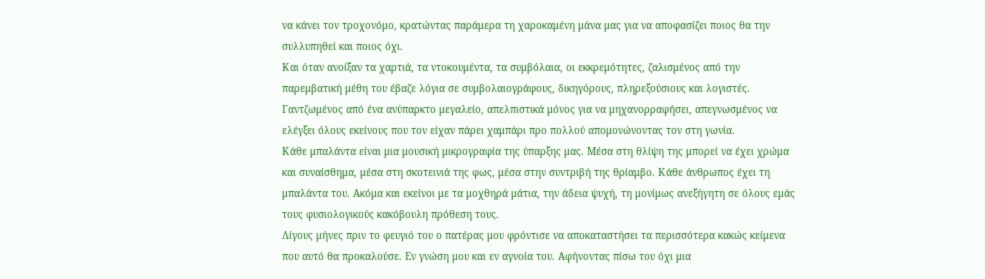να κάνει τον τροχονόμο, κρατώντας παράμερα τη χαροκαμένη μάνα μας για να αποφασίζει ποιος θα την συλλυπηθεί και ποιος όχι.
Και όταν ανοίξαν τα χαρτιά, τα ντοκουμέντα, τα συμβόλαια, οι εκκρεμότητες, ζαλισμένος από την παρεμβατική μέθη του έβαζε λόγια σε συμβολαιογράφους, δικηγόρους, πληρεξούσιους και λογιστές. Γαντζωμένος από ένα ανύπαρκτο μεγαλείο, απελπιστικά μόνος για να μηχανορραφήσει, απεγνωσμένος να ελέγξει όλους εκείνους που τον είχαν πάρει χαμπάρι προ πολλού απομονώνοντας τον στη γωνία.
Κάθε μπαλάντα είναι μια μουσική μικρογραφία της ύπαρξης μας. Μέσα στη θλίψη της μπορεί να έχει χρώμα και συναίσθημα, μέσα στη σκοτεινιά της φως, μέσα στην συντριβή της θρίαμβο. Κάθε άνθρωπος έχει τη μπαλάντα του. Ακόμα και εκείνοι με τα μοχθηρά μάτια, την άδεια ψυχή, τη μονίμως ανεξήγητη σε όλους εμάς τους φυσιολογικούς κακόβουλη πρόθεση τους.
Λίγους μήνες πριν το φευγιό του ο πατέρας μου φρόντισε να αποκαταστήσει τα περισσότερα κακώς κείμενα που αυτό θα προκαλούσε. Εν γνώση μου και εν αγνοία του. Αφήνοντας πίσω του όχι μια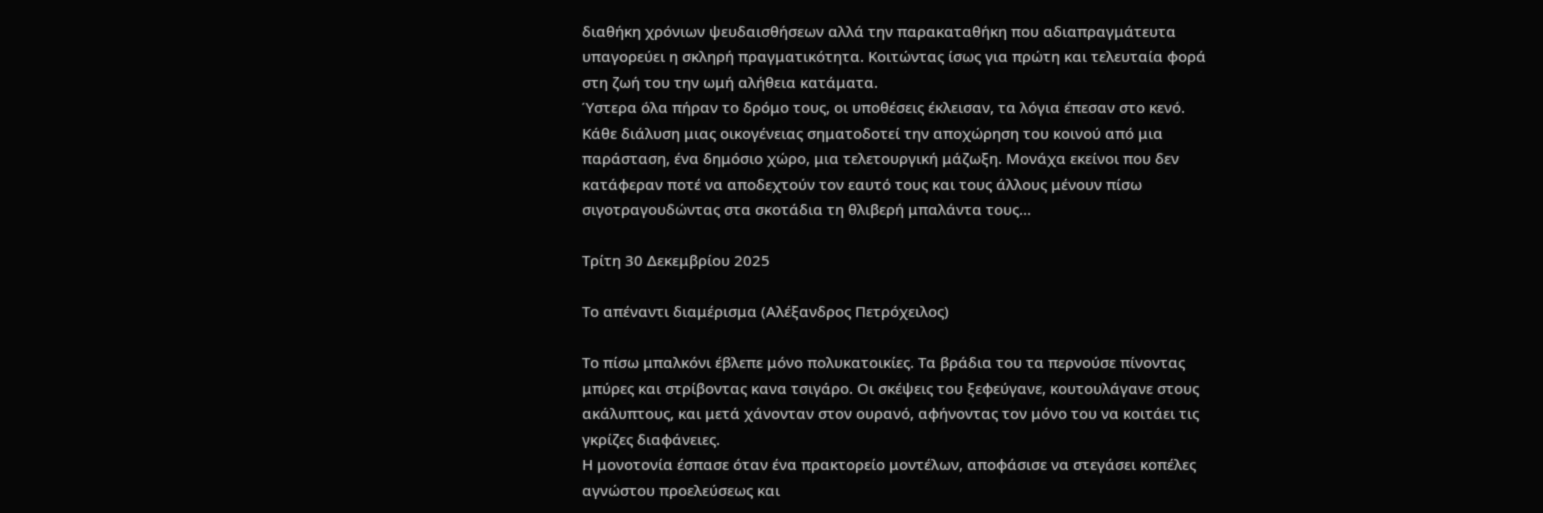διαθήκη χρόνιων ψευδαισθήσεων αλλά την παρακαταθήκη που αδιαπραγμάτευτα υπαγορεύει η σκληρή πραγματικότητα. Κοιτώντας ίσως για πρώτη και τελευταία φορά στη ζωή του την ωμή αλήθεια κατάματα.
Ύστερα όλα πήραν το δρόμο τους, οι υποθέσεις έκλεισαν, τα λόγια έπεσαν στο κενό.
Κάθε διάλυση μιας οικογένειας σηματοδοτεί την αποχώρηση του κοινού από μια παράσταση, ένα δημόσιο χώρο, μια τελετουργική μάζωξη. Μονάχα εκείνοι που δεν κατάφεραν ποτέ να αποδεχτούν τον εαυτό τους και τους άλλους μένουν πίσω σιγοτραγουδώντας στα σκοτάδια τη θλιβερή μπαλάντα τους…

Τρίτη 30 Δεκεμβρίου 2025

Το απέναντι διαμέρισμα (Αλέξανδρος Πετρόχειλος)

Το πίσω μπαλκόνι έβλεπε μόνο πολυκατοικίες. Τα βράδια του τα περνούσε πίνοντας μπύρες και στρίβοντας κανα τσιγάρο. Οι σκέψεις του ξεφεύγανε, κουτουλάγανε στους ακάλυπτους, και μετά χάνονταν στον ουρανό, αφήνοντας τον μόνο του να κοιτάει τις γκρίζες διαφάνειες.
Η μονοτονία έσπασε όταν ένα πρακτορείο μοντέλων, αποφάσισε να στεγάσει κοπέλες αγνώστου προελεύσεως και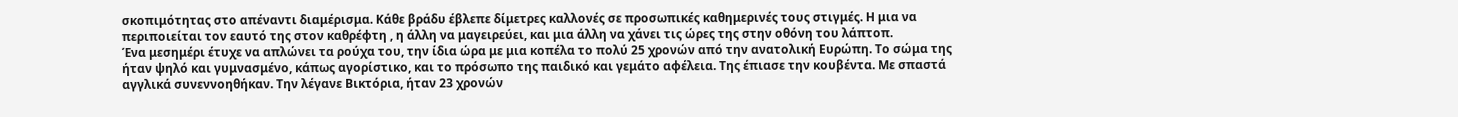σκοπιμότητας στο απέναντι διαμέρισμα. Κάθε βράδυ έβλεπε δίμετρες καλλονές σε προσωπικές καθημερινές τους στιγμές. Η μια να περιποιείται τον εαυτό της στον καθρέφτη , η άλλη να μαγειρεύει, και μια άλλη να χάνει τις ώρες της στην οθόνη του λάπτοπ.
Ένα μεσημέρι έτυχε να απλώνει τα ρούχα του, την ίδια ώρα με μια κοπέλα το πολύ 25 χρονών από την ανατολική Ευρώπη. Το σώμα της ήταν ψηλό και γυμνασμένο, κάπως αγορίστικο, και το πρόσωπο της παιδικό και γεμάτο αφέλεια. Της έπιασε την κουβέντα. Με σπαστά αγγλικά συνεννοηθήκαν. Την λέγανε Βικτόρια, ήταν 23 χρονών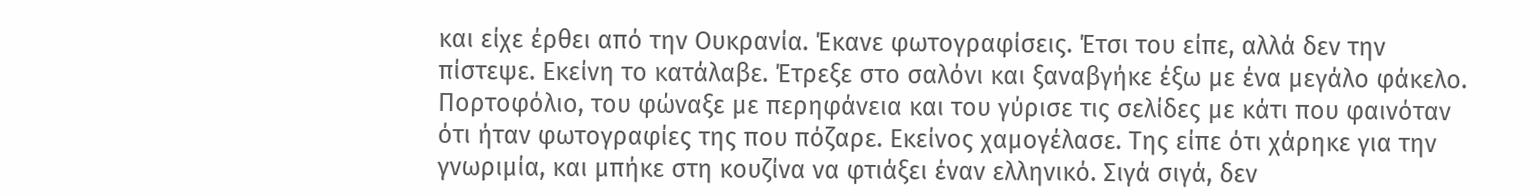και είχε έρθει από την Ουκρανία. Έκανε φωτογραφίσεις. Έτσι του είπε, αλλά δεν την πίστεψε. Εκείνη το κατάλαβε. Έτρεξε στο σαλόνι και ξαναβγήκε έξω με ένα μεγάλο φάκελο. Πορτοφόλιο, του φώναξε με περηφάνεια και του γύρισε τις σελίδες με κάτι που φαινόταν ότι ήταν φωτογραφίες της που πόζαρε. Εκείνος χαμογέλασε. Της είπε ότι χάρηκε για την γνωριμία, και μπήκε στη κουζίνα να φτιάξει έναν ελληνικό. Σιγά σιγά, δεν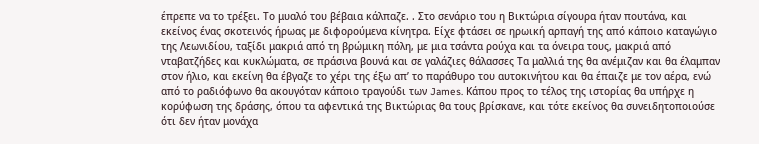έπρεπε να το τρέξει. Το μυαλό του βέβαια κάλπαζε. . Στο σενάριο του η Βικτώρια σίγουρα ήταν πουτάνα, και εκείνος ένας σκοτεινός ήρωας με διφορούμενα κίνητρα. Είχε φτάσει σε ηρωική αρπαγή της από κάποιο καταγώγιο της Λεωνιδίου, ταξίδι μακριά από τη βρώμικη πόλη, με μια τσάντα ρούχα και τα όνειρα τους, μακριά από νταβατζήδες και κυκλώματα, σε πράσινα βουνά και σε γαλάζιες θάλασσες Τα μαλλιά της θα ανέμιζαν και θα έλαμπαν στον ήλιο, και εκείνη θα έβγαζε το χέρι της έξω απ’ το παράθυρο του αυτοκινήτου και θα έπαιζε με τον αέρα, ενώ από το ραδιόφωνο θα ακουγόταν κάποιο τραγούδι των James. Κάπου προς το τέλος της ιστορίας θα υπήρχε η κορύφωση της δράσης, όπου τα αφεντικά της Βικτώριας θα τους βρίσκανε, και τότε εκείνος θα συνειδητοποιούσε ότι δεν ήταν μονάχα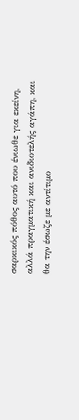σαρκικός πόθος αυτό που ένιωθε για εκείνη, αλλά πραγματική και ανιδιοτελής αγάπη, και θα την έσωζε με αντίτιμο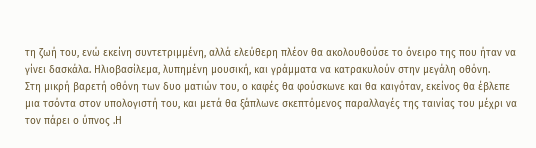τη ζωή του, ενώ εκείνη συντετριμμένη, αλλά ελεύθερη πλέον θα ακολουθούσε το όνειρο της που ήταν να γίνει δασκάλα. Ηλιοβασίλεμα, λυπημένη μουσική, και γράμματα να κατρακυλούν στην μεγάλη οθόνη.
Στη μικρή βαρετή οθόνη των δυο ματιών του, ο καφές θα φούσκωνε και θα καιγόταν, εκείνος θα έβλεπε μια τσόντα στον υπολογιστή του, και μετά θα ξάπλωνε σκεπτόμενος παραλλαγές της ταινίας του μέχρι να τον πάρει ο ύπνος .Η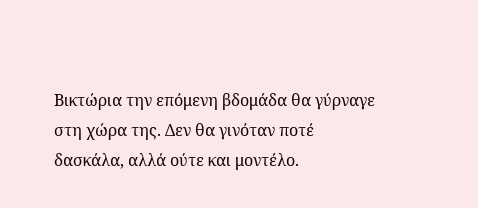Βικτώρια την επόμενη βδομάδα θα γύρναγε στη χώρα της. Δεν θα γινόταν ποτέ δασκάλα, αλλά ούτε και μοντέλο.